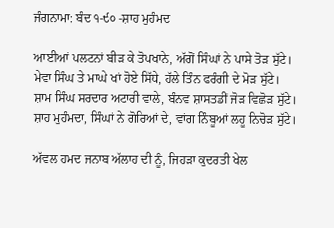ਜੰਗਨਾਮਾ: ਬੰਦ ੧-੯੦ -ਸ਼ਾਹ ਮੁਹੰਮਦ

ਆਈਆਂ ਪਲਟਨਾਂ ਬੀੜ ਕੇ ਤੋਪਖਾਨੇ, ਅੱਗੋਂ ਸਿੰਘਾਂ ਨੇ ਪਾਸੇ ਤੋੜ ਸੁੱਟੇ।
ਮੇਵਾ ਸਿੰਘ ਤੇ ਮਾਘੇ ਖਾਂ ਹੋਏ ਸਿੱਧੇ, ਹੱਲੇ ਤਿੰਨ ਫਰੰਗੀ ਦੇ ਮੋੜ ਸੁੱਟੇ।
ਸ਼ਾਮ ਸਿੰਘ ਸਰਦਾਰ ਅਟਾਰੀ ਵਾਲੇ, ਬੰਨਵ ਸ਼ਾਸਤਡੀਂ ਜੋੜ ਵਿਛੋੜ ਸੁੱਟੇ।
ਸ਼ਾਹ ਮੁਹੰਮਦਾ, ਸਿੰਘਾਂ ਨੇ ਗੋਰਿਆਂ ਦੇ, ਵਾਂਗ ਨਿੰਬੂਆਂ ਲਹੂ ਨਿਚੋੜ ਸੁੱਟੇ।

ਅੱਵਲ ਹਮਦ ਜਨਾਬ ਅੱਲਾਹ ਦੀ ਨੂੰ, ਜਿਹੜਾ ਕੁਦਰਤੀ ਖੇਲ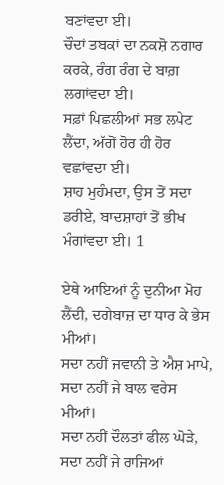ਬਣਾਂਵਦਾ ਈ।
ਚੌਦਾਂ ਤਬਕਾਂ ਦਾ ਨਕਸ਼ੋ ਨਗਾਰ ਕਰਕੇ, ਰੰਗ ਰੰਗ ਦੇ ਬਾਗ਼ ਲਗਾਂਵਦਾ ਈ।
ਸਫ਼ਾਂ ਪਿਛਲੀਆਂ ਸਭ ਲਪੇਟ ਲੈਂਦਾ, ਅੱਗੋਂ ਹੋਰ ਹੀ ਹੋਰ ਵਛਾਂਵਦਾ ਈ।
ਸ਼ਾਹ ਮੁਹੰਮਦਾ, ਉਸ ਤੋਂ ਸਦਾ ਡਰੀਏ, ਬਾਦਸ਼ਾਹਾਂ ਤੋਂ ਭੀਖ ਮੰਗਾਂਵਦਾ ਈ। 1

ਏਥੇ ਆਇਆਂ ਨੂੰ ਦੁਨੀਆ ਮੋਹ ਲੈਂਦੀ, ਦਗੇਬਾਜ਼ ਦਾ ਧਾਰ ਕੇ ਭੇਸ ਮੀਆਂ।
ਸਦਾ ਨਹੀਂ ਜਵਾਨੀ ਤੇ ਐਸ਼ ਮਾਪੇ, ਸਦਾ ਨਹੀਂ ਜੇ ਬਾਲ ਵਰੇਸ ਮੀਆਂ।
ਸਦਾ ਨਹੀਂ ਦੌਲਤਾਂ ਫੀਲ ਘੋੜੇ, ਸਦਾ ਨਹੀਂ ਜੇ ਰਾਜਿਆਂ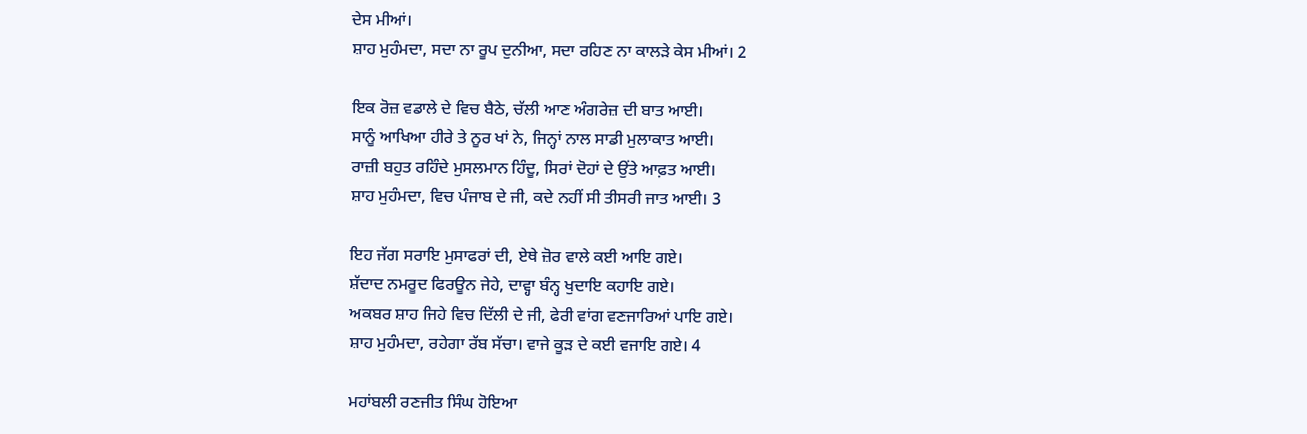ਦੇਸ ਮੀਆਂ।
ਸ਼ਾਹ ਮੁਹੰਮਦਾ, ਸਦਾ ਨਾ ਰੂਪ ਦੁਨੀਆ, ਸਦਾ ਰਹਿਣ ਨਾ ਕਾਲੜੇ ਕੇਸ ਮੀਆਂ। 2

ਇਕ ਰੋਜ਼ ਵਡਾਲੇ ਦੇ ਵਿਚ ਬੈਠੇ, ਚੱਲੀ ਆਣ ਅੰਗਰੇਜ਼ ਦੀ ਬਾਤ ਆਈ।
ਸਾਨੂੰ ਆਖਿਆ ਹੀਰੇ ਤੇ ਨੂਰ ਖਾਂ ਨੇ, ਜਿਨ੍ਹਾਂ ਨਾਲ ਸਾਡੀ ਮੁਲਾਕਾਤ ਆਈ।
ਰਾਜ਼ੀ ਬਹੁਤ ਰਹਿੰਦੇ ਮੁਸਲਮਾਨ ਹਿੰਦੂ, ਸਿਰਾਂ ਦੋਹਾਂ ਦੇ ਉਂਤੇ ਆਫ਼ਤ ਆਈ।
ਸ਼ਾਹ ਮੁਹੰਮਦਾ, ਵਿਚ ਪੰਜਾਬ ਦੇ ਜੀ, ਕਦੇ ਨਹੀਂ ਸੀ ਤੀਸਰੀ ਜਾਤ ਆਈ। 3

ਇਹ ਜੱਗ ਸਰਾਇ ਮੁਸਾਫਰਾਂ ਦੀ, ਏਥੇ ਜ਼ੋਰ ਵਾਲੇ ਕਈ ਆਇ ਗਏ।
ਸ਼ੱਦਾਦ ਨਮਰੂਦ ਫਿਰਊਨ ਜੇਹੇ, ਦਾਵ੍ਹਾ ਬੰਨ੍ਹ ਖੁਦਾਇ ਕਹਾਇ ਗਏ।
ਅਕਬਰ ਸ਼ਾਹ ਜਿਹੇ ਵਿਚ ਦਿੱਲੀ ਦੇ ਜੀ, ਫੇਰੀ ਵਾਂਗ ਵਣਜਾਰਿਆਂ ਪਾਇ ਗਏ।
ਸ਼ਾਹ ਮੁਹੰਮਦਾ, ਰਹੇਗਾ ਰੱਬ ਸੱਚਾ। ਵਾਜੇ ਕੂੜ ਦੇ ਕਈ ਵਜਾਇ ਗਏ। 4

ਮਹਾਂਬਲੀ ਰਣਜੀਤ ਸਿੰਘ ਹੋਇਆ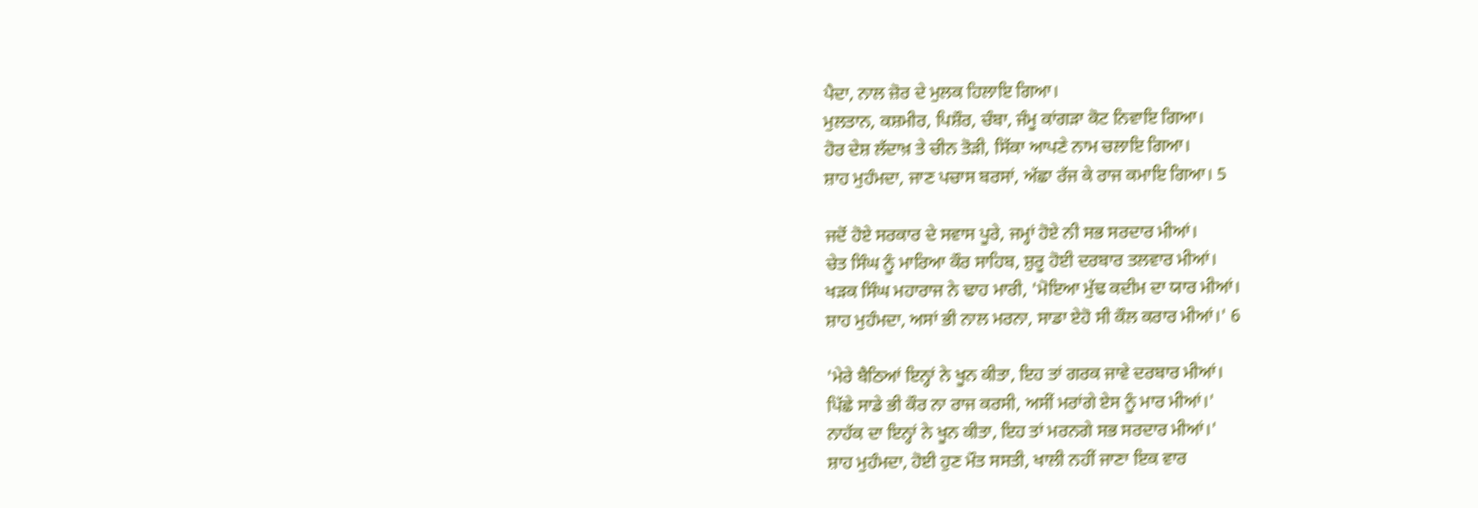ਪੈਦਾ, ਨਾਲ ਜ਼ੋਰ ਦੇ ਮੁਲਕ ਹਿਲਾਇ ਗਿਆ।
ਮੁਲਤਾਨ, ਕਸ਼ਮੀਰ, ਪਿਸ਼ੌਰ, ਚੰਬਾ, ਜੰਮੂ ਕਾਂਗੜਾ ਕੋਟ ਨਿਵਾਇ ਗਿਆ।
ਹੋਰ ਦੇਸ਼ ਲੱਦਾਖ਼ ਤੇ ਚੀਨ ਤੋੜੀ, ਸਿੱਕਾ ਆਪਣੇ ਨਾਮ ਚਲਾਇ ਗਿਆ।
ਸ਼ਾਹ ਮੁਹੰਮਦਾ, ਜਾਣ ਪਚਾਸ ਬਰਸਾਂ, ਅੱਛਾ ਰੱਜ ਕੇ ਰਾਜ ਕਮਾਇ ਗਿਆ। 5

ਜਦੋਂ ਹੋਏ ਸਰਕਾਰ ਦੇ ਸਵਾਸ ਪੂਰੇ, ਜਮ੍ਹਾਂ ਹੋਏ ਨੀ ਸਭ ਸਰਦਾਰ ਮੀਆਂ।
ਚੇਤ ਸਿੰਘ ਨੂੰ ਮਾਰਿਆ ਕੌਰ ਸਾਹਿਬ, ਸ਼ੁਰੂ ਹੋਈ ਦਰਬਾਰ ਤਲਵਾਰ ਮੀਆਂ।
ਖੜਕ ਸਿੰਘ ਮਹਾਰਾਜ ਨੇ ਢਾਹ ਮਾਰੀ, 'ਮੋਇਆ ਮੁੱਢ ਕਦੀਮ ਦਾ ਯਾਰ ਮੀਆਂ।
ਸ਼ਾਹ ਮੁਹੰਮਦਾ, ਅਸਾਂ ਭੀ ਨਾਲ ਮਰਨਾ, ਸਾਡਾ ਏਹੋ ਸੀ ਕੌਲ ਕਰਾਰ ਮੀਆਂ।' 6

'ਮੇਰੇ ਬੈਠਿਆਂ ਇਨ੍ਹਾਂ ਨੇ ਖੂਨ ਕੀਤਾ, ਇਹ ਤਾਂ ਗਰਕ ਜਾਵੇ ਦਰਬਾਰ ਮੀਆਂ।
ਪਿੱਛੇ ਸਾਡੇ ਭੀ ਕੌਰ ਨਾ ਰਾਜ ਕਰਸੀ, ਅਸੀਂ ਮਰਾਂਗੇ ਏਸ ਨੂੰ ਮਾਰ ਮੀਆਂ।'
ਨਾਹੱਕ ਦਾ ਇਨ੍ਹਾਂ ਨੇ ਖੂਨ ਕੀਤਾ, ਇਹ ਤਾਂ ਮਰਨਗੇ ਸਭ ਸਰਦਾਰ ਮੀਆਂ।'
ਸ਼ਾਹ ਮੁਹੰਮਦਾ, ਹੋਈ ਹੁਣ ਮੌਤ ਸਸਤੀ, ਖਾਲੀ ਨਹੀਂ ਜਾਣਾ ਇਕ ਵਾਰ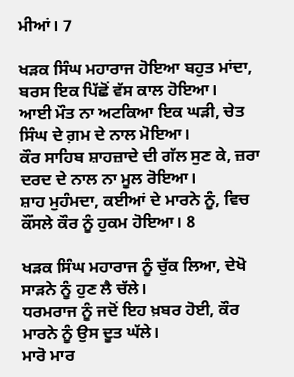ਮੀਆਂ। 7

ਖੜਕ ਸਿੰਘ ਮਹਾਰਾਜ ਹੋਇਆ ਬਹੁਤ ਮਾਂਦਾ, ਬਰਸ ਇਕ ਪਿੱਛੋਂ ਵੱਸ ਕਾਲ ਹੋਇਆ।
ਆਈ ਮੌਤ ਨਾ ਅਟਕਿਆ ਇਕ ਘੜੀ, ਚੇਤ ਸਿੰਘ ਦੇ ਗ਼ਮ ਦੇ ਨਾਲ ਮੋਇਆ।
ਕੌਰ ਸਾਹਿਬ ਸ਼ਾਹਜ਼ਾਦੇ ਦੀ ਗੱਲ ਸੁਣ ਕੇ, ਜ਼ਰਾ ਦਰਦ ਦੇ ਨਾਲ ਨਾ ਮੂਲ ਰੋਇਆ।
ਸ਼ਾਹ ਮੁਹੰਮਦਾ, ਕਈਆਂ ਦੇ ਮਾਰਨੇ ਨੂੰ, ਵਿਚ ਕੌਂਸਲੇ ਕੌਰ ਨੂੰ ਹੁਕਮ ਹੋਇਆ। 8

ਖੜਕ ਸਿੰਘ ਮਹਾਰਾਜ ਨੂੰ ਚੁੱਕ ਲਿਆ, ਦੇਖੋ ਸਾੜਨੇ ਨੂੰ ਹੁਣ ਲੈ ਚੱਲੇ।
ਧਰਮਰਾਜ ਨੂੰ ਜਦੋਂ ਇਹ ਖ਼ਬਰ ਹੋਈ, ਕੌਰ ਮਾਰਨੇ ਨੂੰ ਉਸ ਦੂਤ ਘੱਲੇ।
ਮਾਰੋ ਮਾਰ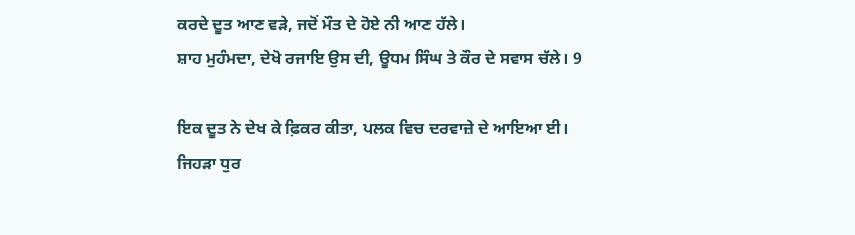ਕਰਦੇ ਦੂਤ ਆਣ ਵੜੇ, ਜਦੋਂ ਮੌਤ ਦੇ ਹੋਏ ਨੀ ਆਣ ਹੱਲੇ।
ਸ਼ਾਹ ਮੁਹੰਮਦਾ, ਦੇਖੋ ਰਜਾਇ ਉਸ ਦੀ, ਊਧਮ ਸਿੰਘ ਤੇ ਕੌਰ ਦੇ ਸਵਾਸ ਚੱਲੇ। 9

ਇਕ ਦੂਤ ਨੇ ਦੇਖ ਕੇ ਫ਼ਿਕਰ ਕੀਤਾ, ਪਲਕ ਵਿਚ ਦਰਵਾਜ਼ੇ ਦੇ ਆਇਆ ਈ।
ਜਿਹੜਾ ਧੁਰ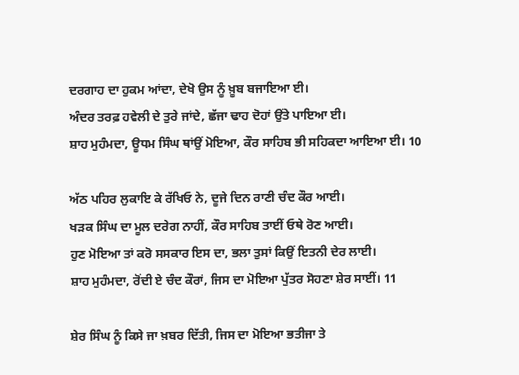ਦਰਗਾਹ ਦਾ ਹੁਕਮ ਆਂਦਾ, ਦੇਖੋ ਉਸ ਨੂੰ ਖ਼ੂਬ ਬਜਾਇਆ ਈ।
ਅੰਦਰ ਤਰਫ਼ ਹਵੇਲੀ ਦੇ ਤੁਰੇ ਜਾਂਦੇ, ਛੱਜਾ ਢਾਹ ਦੋਹਾਂ ਉਂਤੇ ਪਾਇਆ ਈ।
ਸ਼ਾਹ ਮੁਹੰਮਦਾ, ਊਧਮ ਸਿੰਘ ਥਾਂਉਂ ਮੋਇਆ, ਕੌਰ ਸਾਹਿਬ ਭੀ ਸਹਿਕਦਾ ਆਇਆ ਈ। 10

ਅੱਠ ਪਹਿਰ ਲੁਕਾਇ ਕੇ ਰੱਖਿਓ ਨੇ, ਦੂਜੇ ਦਿਨ ਰਾਣੀ ਚੰਦ ਕੌਰ ਆਈ।
ਖੜਕ ਸਿੰਘ ਦਾ ਮੂਲ ਦਰੇਗ ਨਾਹੀਂ, ਕੌਰ ਸਾਹਿਬ ਤਾਈਂ ਓਥੇ ਰੋਣ ਆਈ।
ਹੁਣ ਮੋਇਆ ਤਾਂ ਕਰੋ ਸਸਕਾਰ ਇਸ ਦਾ, ਭਲਾ ਤੁਸਾਂ ਕਿਉਂ ਇਤਨੀ ਦੇਰ ਲਾਈ।
ਸ਼ਾਹ ਮੁਹੰਮਦਾ, ਰੋਂਦੀ ਏ ਚੰਦ ਕੌਰਾਂ, ਜਿਸ ਦਾ ਮੋਇਆ ਪੁੱਤਰ ਸੋਹਣਾ ਸ਼ੇਰ ਸਾਈਂ। 11

ਸ਼ੇਰ ਸਿੰਘ ਨੂੰ ਕਿਸੇ ਜਾ ਖ਼ਬਰ ਦਿੱਤੀ, ਜਿਸ ਦਾ ਮੋਇਆ ਭਤੀਜਾ ਤੇ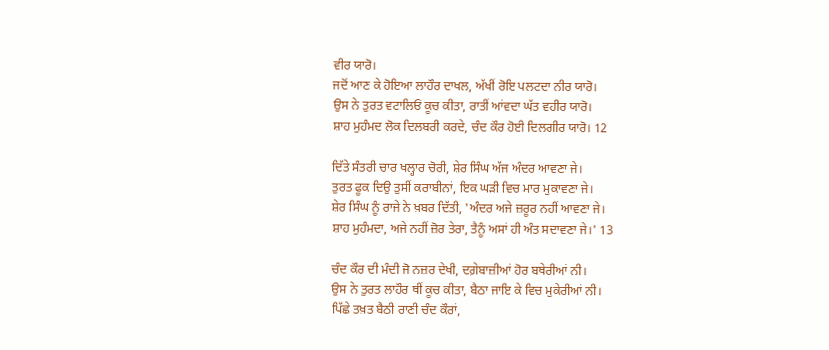ਵੀਰ ਯਾਰੋ।
ਜਦੋਂ ਆਣ ਕੇ ਹੋਇਆ ਲਾਹੌਰ ਦਾਖਲ, ਅੱਖੀਂ ਰੋਇ ਪਲਟਦਾ ਨੀਰ ਯਾਰੋ।
ਉਸ ਨੇ ਤੁਰਤ ਵਟਾਲਿਓਂ ਕੂਚ ਕੀਤਾ, ਰਾਤੀਂ ਆਂਵਦਾ ਘੱਤ ਵਹੀਰ ਯਾਰੋ।
ਸ਼ਾਹ ਮੁਹੰਮਦ ਲੋਕ ਦਿਲਬਰੀ ਕਰਦੇ, ਚੰਦ ਕੌਰ ਹੋਈ ਦਿਲਗੀਰ ਯਾਰੋ। 12

ਦਿੱਤੇ ਸੰਤਰੀ ਚਾਰ ਖਲ੍ਹਾਰ ਚੋਰੀ, ਸ਼ੇਰ ਸਿੰਘ ਅੱਜ ਅੰਦਰ ਆਵਣਾ ਜੇ।
ਤੁਰਤ ਫੂਕ ਦਿਉ ਤੁਸੀਂ ਕਰਾਬੀਨਾਂ, ਇਕ ਘੜੀ ਵਿਚ ਮਾਰ ਮੁਕਾਵਣਾ ਜੇ।
ਸ਼ੇਰ ਸਿੰਘ ਨੂੰ ਰਾਜੇ ਨੇ ਖ਼ਬਰ ਦਿੱਤੀ, 'ਅੰਦਰ ਅਜੇ ਜ਼ਰੂਰ ਨਹੀਂ ਆਵਣਾ ਜੇ।
ਸ਼ਾਹ ਮੁਹੰਮਦਾ, ਅਜੇ ਨਹੀਂ ਜ਼ੋਰ ਤੇਰਾ, ਤੈਨੂੰ ਅਸਾਂ ਹੀ ਅੰਤ ਸਦਾਵਣਾ ਜੇ।' 13

ਚੰਦ ਕੌਰ ਦੀ ਮੰਦੀ ਜੋ ਨਜ਼ਰ ਦੇਖੀ, ਦਗ਼ੇਬਾਜ਼ੀਆਂ ਹੋਰ ਬਥੇਰੀਆਂ ਨੀ।
ਉਸ ਨੇ ਤੁਰਤ ਲਾਹੌਰ ਥੀਂ ਕੂਚ ਕੀਤਾ, ਬੈਠਾ ਜਾਇ ਕੇ ਵਿਚ ਮੁਕੇਰੀਆਂ ਨੀ।
ਪਿੱਛੇ ਤਖ਼ਤ ਬੈਠੀ ਰਾਣੀ ਚੰਦ ਕੌਰਾਂ,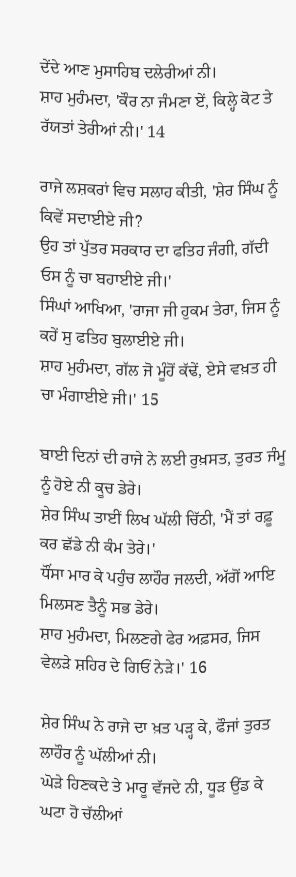ਦੇਂਦੇ ਆਣ ਮੁਸਾਹਿਬ ਦਲੇਰੀਆਂ ਨੀ।
ਸ਼ਾਹ ਮੁਹੰਮਦਾ, 'ਕੌਰ ਨਾ ਜੰਮਣਾ ਏਂ, ਕਿਲ੍ਹੇ ਕੋਟ ਤੇ ਰੱਯਤਾਂ ਤੇਰੀਆਂ ਨੀ।' 14

ਰਾਜੇ ਲਸ਼ਕਰਾਂ ਵਿਚ ਸਲਾਹ ਕੀਤੀ, 'ਸ਼ੇਰ ਸਿੰਘ ਨੂੰ ਕਿਵੇਂ ਸਦਾਈਏ ਜੀ?
ਉਹ ਤਾਂ ਪੁੱਤਰ ਸਰਕਾਰ ਦਾ ਫਤਿਹ ਜੰਗੀ, ਗੱਦੀ ਓਸ ਨੂੰ ਚਾ ਬਹਾਈਏ ਜੀ।'
ਸਿੰਘਾਂ ਆਖਿਆ, 'ਰਾਜਾ ਜੀ ਹੁਕਮ ਤੇਰਾ, ਜਿਸ ਨੂੰ ਕਹੇਂ ਸੁ ਫਤਿਹ ਬੁਲਾਈਏ ਜੀ।
ਸ਼ਾਹ ਮੁਹੰਮਦਾ, ਗੱਲ ਜੋ ਮੂੰਹੋਂ ਕੱਢੇਂ, ਏਸੇ ਵਖ਼ਤ ਹੀ ਚਾ ਮੰਗਾਈਏ ਜੀ।' 15

ਬਾਈ ਦਿਨਾਂ ਦੀ ਰਾਜੇ ਨੇ ਲਈ ਰੁਖ਼ਸਤ, ਤੁਰਤ ਜੰਮੂ ਨੂੰ ਹੋਏ ਨੀ ਕੂਚ ਡੇਰੇ।
ਸ਼ੇਰ ਸਿੰਘ ਤਾਈਂ ਲਿਖ ਘੱਲੀ ਚਿੱਠੀ, 'ਮੈਂ ਤਾਂ ਰਫ਼ੂ ਕਰ ਛੱਡੇ ਨੀ ਕੰਮ ਤੇਰੇ।'
ਧੌਂਸਾ ਮਾਰ ਕੇ ਪਹੁੰਚ ਲਾਹੌਰ ਜਲਦੀ, ਅੱਗੋਂ ਆਇ ਮਿਲਸਣ ਤੈਨੂੰ ਸਭ ਡੇਰੇ।
ਸ਼ਾਹ ਮੁਹੰਮਦਾ, ਮਿਲਣਗੇ ਫੇਰ ਅਫ਼ਸਰ, ਜਿਸ ਵੇਲੜੇ ਸ਼ਹਿਰ ਦੇ ਗਿਓਂ ਨੇੜੇ।' 16

ਸ਼ੇਰ ਸਿੰਘ ਨੇ ਰਾਜੇ ਦਾ ਖ਼ਤ ਪੜ੍ਹ ਕੇ, ਫੌਜਾਂ ਤੁਰਤ ਲਾਹੌਰ ਨੂੰ ਘੱਲੀਆਂ ਨੀ।
ਘੋੜੇ ਹਿਣਕਦੇ ਤੇ ਮਾਰੂ ਵੱਜਦੇ ਨੀ, ਧੂੜ ਉਂਡ ਕੇ ਘਟਾ ਹੋ ਚੱਲੀਆਂ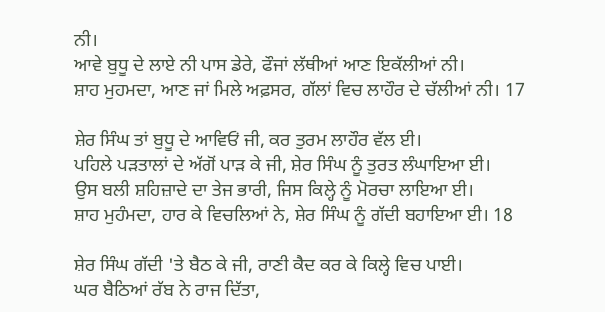ਨੀ।
ਆਵੇ ਬੁਧੂ ਦੇ ਲਾਏ ਨੀ ਪਾਸ ਡੇਰੇ, ਫੌਜਾਂ ਲੱਥੀਆਂ ਆਣ ਇਕੱਲੀਆਂ ਨੀ।
ਸ਼ਾਹ ਮੁਹਮਦਾ, ਆਣ ਜਾਂ ਮਿਲੇ ਅਫ਼ਸਰ, ਗੱਲਾਂ ਵਿਚ ਲਾਹੌਰ ਦੇ ਚੱਲੀਆਂ ਨੀ। 17

ਸ਼ੇਰ ਸਿੰਘ ਤਾਂ ਬੁਧੂ ਦੇ ਆਵਿਓਂ ਜੀ, ਕਰ ਤੁਰਮ ਲਾਹੌਰ ਵੱਲ ਈ।
ਪਹਿਲੇ ਪੜਤਾਲਾਂ ਦੇ ਅੱਗੋਂ ਪਾੜ ਕੇ ਜੀ, ਸ਼ੇਰ ਸਿੰਘ ਨੂੰ ਤੁਰਤ ਲੰਘਾਇਆ ਈ।
ਉਸ ਬਲੀ ਸ਼ਹਿਜ਼ਾਦੇ ਦਾ ਤੇਜ ਭਾਰੀ, ਜਿਸ ਕਿਲ੍ਹੇ ਨੂੰ ਮੋਰਚਾ ਲਾਇਆ ਈ।
ਸ਼ਾਹ ਮੁਹੰਮਦਾ, ਹਾਰ ਕੇ ਵਿਚਲਿਆਂ ਨੇ, ਸ਼ੇਰ ਸਿੰਘ ਨੂੰ ਗੱਦੀ ਬਹਾਇਆ ਈ। 18

ਸ਼ੇਰ ਸਿੰਘ ਗੱਦੀ 'ਤੇ ਬੈਠ ਕੇ ਜੀ, ਰਾਣੀ ਕੈਦ ਕਰ ਕੇ ਕਿਲ੍ਹੇ ਵਿਚ ਪਾਈ।
ਘਰ ਬੈਠਿਆਂ ਰੱਬ ਨੇ ਰਾਜ ਦਿੱਤਾ,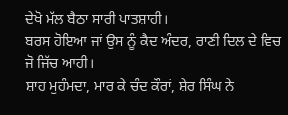ਦੇਖੋ ਮੱਲ ਬੈਠਾ ਸਾਰੀ ਪਾਤਸ਼ਾਹੀ।
ਬਰਸ ਹੋਇਆ ਜਾਂ ਉਸ ਨੂੰ ਕੈਦ ਅੰਦਰ, ਰਾਣੀ ਦਿਲ ਦੇ ਵਿਚ ਜੋ ਜਿੱਚ ਆਹੀ।
ਸ਼ਾਹ ਮੁਹੰਮਦਾ, ਮਾਰ ਕੇ ਚੰਦ ਕੌਰਾਂ, ਸ਼ੇਰ ਸਿੰਘ ਨੇ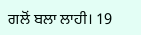ਗਲੋਂ ਬਲਾ ਲਾਹੀ। 19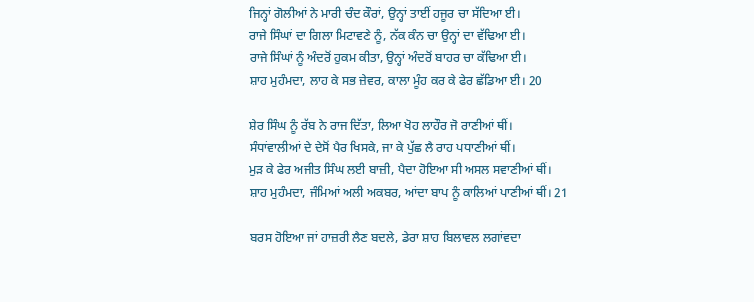ਜਿਨ੍ਹਾਂ ਗੋਲੀਆਂ ਨੇ ਮਾਰੀ ਚੰਦ ਕੌਰਾਂ, ਉਨ੍ਹਾਂ ਤਾਈਂ ਹਜੂਰ ਚਾ ਸੱਦਿਆ ਈ।
ਰਾਜੇ ਸਿੰਘਾਂ ਦਾ ਗਿਲਾ ਮਿਟਾਵਣੇ ਨੂੰ, ਨੱਕ ਕੰਨ ਚਾ ਉਨ੍ਹਾਂ ਦਾ ਵੱਢਿਆ ਈ।
ਰਾਜੇ ਸਿੰਘਾਂ ਨੂੰ ਅੰਦਰੋਂ ਹੁਕਮ ਕੀਤਾ, ਉਨ੍ਹਾਂ ਅੰਦਰੋਂ ਬਾਹਰ ਚਾ ਕੱਢਿਆ ਈ।
ਸ਼ਾਹ ਮੁਹੰਮਦਾ, ਲਾਹ ਕੇ ਸਭ ਜ਼ੇਵਰ, ਕਾਲਾ ਮੂੰਹ ਕਰ ਕੇ ਫੇਰ ਛੱਡਿਆ ਈ। 20

ਸ਼ੇਰ ਸਿੰਘ ਨੂੰ ਰੱਬ ਨੇ ਰਾਜ ਦਿੱਤਾ, ਲਿਆ ਖੋਹ ਲਾਹੌਰ ਜੋ ਰਾਣੀਆਂ ਥੀਂ।
ਸੰਧਾਂਵਾਲੀਆਂ ਦੇ ਦੇਸੋਂ ਪੈਰ ਖਿਸਕੇ, ਜਾ ਕੇ ਪੁੱਛ ਲੈ ਰਾਹ ਪਧਾਣੀਆਂ ਥੀਂ।
ਮੁੜ ਕੇ ਫੇਰ ਅਜੀਤ ਸਿੰਘ ਲਈ ਬਾਜ਼ੀ, ਪੈਦਾ ਹੋਇਆ ਸੀ ਅਸਲ ਸਵਾਣੀਆਂ ਥੀਂ।
ਸ਼ਾਹ ਮੁਹੰਮਦਾ, ਜੰਮਿਆਂ ਅਲੀ ਅਕਬਰ, ਆਂਦਾ ਬਾਪ ਨੂੰ ਕਾਲਿਆਂ ਪਾਣੀਆਂ ਥੀਂ। 21

ਬਰਸ ਹੋਇਆ ਜਾਂ ਹਾਜ਼ਰੀ ਲੈਣ ਬਦਲੇ, ਡੇਰਾ ਸ਼ਾਹ ਬਿਲਾਵਲ ਲਗਾਂਵਦਾ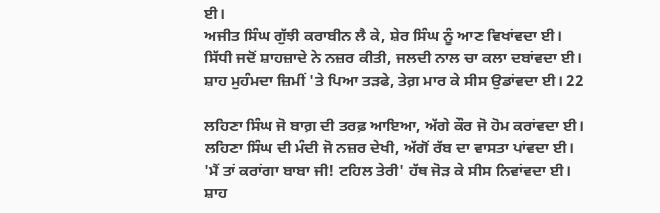ਈ।
ਅਜੀਤ ਸਿੰਘ ਗੁੱਝੀ ਕਰਾਬੀਨ ਲੈ ਕੇ, ਸ਼ੇਰ ਸਿੰਘ ਨੂੰ ਆਣ ਵਿਖਾਂਵਦਾ ਈ।
ਸਿੱਧੀ ਜਦੋਂ ਸ਼ਾਹਜ਼ਾਦੇ ਨੇ ਨਜ਼ਰ ਕੀਤੀ, ਜਲਦੀ ਨਾਲ ਚਾ ਕਲਾ ਦਬਾਂਵਦਾ ਈ।
ਸ਼ਾਹ ਮੁਹੰਮਦਾ ਜ਼ਿਮੀਂ 'ਤੇ ਪਿਆ ਤੜਫੇ, ਤੇਗ਼ ਮਾਰ ਕੇ ਸੀਸ ਉਡਾਂਵਦਾ ਈ। 22

ਲਹਿਣਾ ਸਿੰਘ ਜੋ ਬਾਗ਼ ਦੀ ਤਰਫ਼ ਆਇਆ, ਅੱਗੇ ਕੌਰ ਜੋ ਹੋਮ ਕਰਾਂਵਦਾ ਈ।
ਲਹਿਣਾ ਸਿੰਘ ਦੀ ਮੰਦੀ ਜੋ ਨਜ਼ਰ ਦੇਖੀ, ਅੱਗੋਂ ਰੱਬ ਦਾ ਵਾਸਤਾ ਪਾਂਵਦਾ ਈ।
'ਮੈਂ ਤਾਂ ਕਰਾਂਗਾ ਬਾਬਾ ਜੀ! ਟਹਿਲ ਤੇਰੀ' ਹੱਥ ਜੋੜ ਕੇ ਸੀਸ ਨਿਵਾਂਵਦਾ ਈ।
ਸ਼ਾਹ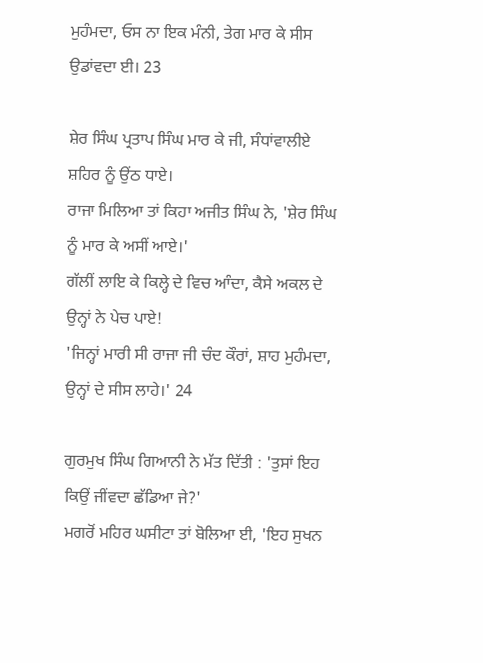ਮੁਹੰਮਦਾ, ਓਸ ਨਾ ਇਕ ਮੰਨੀ, ਤੇਗ ਮਾਰ ਕੇ ਸੀਸ ਉਡਾਂਵਦਾ ਈ। 23

ਸ਼ੇਰ ਸਿੰਘ ਪ੍ਰਤਾਪ ਸਿੰਘ ਮਾਰ ਕੇ ਜੀ, ਸੰਧਾਂਵਾਲੀਏ ਸ਼ਹਿਰ ਨੂੰ ਉਂਠ ਧਾਏ।
ਰਾਜਾ ਮਿਲਿਆ ਤਾਂ ਕਿਹਾ ਅਜੀਤ ਸਿੰਘ ਨੇ, 'ਸ਼ੇਰ ਸਿੰਘ ਨੂੰ ਮਾਰ ਕੇ ਅਸੀਂ ਆਏ।'
ਗੱਲੀਂ ਲਾਇ ਕੇ ਕਿਲ੍ਹੇ ਦੇ ਵਿਚ ਆੰਦਾ, ਕੈਸੇ ਅਕਲ ਦੇ ਉਨ੍ਹਾਂ ਨੇ ਪੇਚ ਪਾਏ!
'ਜਿਨ੍ਹਾਂ ਮਾਰੀ ਸੀ ਰਾਜਾ ਜੀ ਚੰਦ ਕੌਰਾਂ, ਸ਼ਾਹ ਮੁਹੰਮਦਾ, ਉਨ੍ਹਾਂ ਦੇ ਸੀਸ ਲਾਹੇ।' 24

ਗੁਰਮੁਖ ਸਿੰਘ ਗਿਆਨੀ ਨੇ ਮੱਤ ਦਿੱਤੀ : 'ਤੁਸਾਂ ਇਹ ਕਿਉਂ ਜੀਂਵਦਾ ਛੱਡਿਆ ਜੇ?'
ਮਗਰੋਂ ਮਹਿਰ ਘਸੀਟਾ ਤਾਂ ਬੋਲਿਆ ਈ, 'ਇਹ ਸੁਖਨ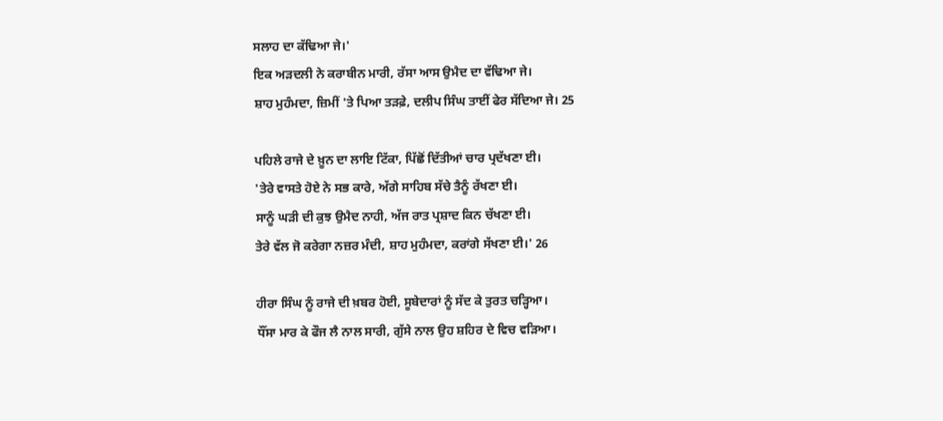ਸਲਾਹ ਦਾ ਕੱਢਿਆ ਜੇ।'
ਇਕ ਅੜਦਲੀ ਨੇ ਕਰਾਬੀਨ ਮਾਰੀ, ਰੱਸਾ ਆਸ ਉਮੈਦ ਦਾ ਵੱਢਿਆ ਜੇ।
ਸ਼ਾਹ ਮੁਹੰਮਦਾ, ਜ਼ਿਮੀਂ 'ਤੇ ਪਿਆ ਤੜਫ਼ੇ, ਦਲੀਪ ਸਿੰਘ ਤਾਈਂ ਫੇਰ ਸੱਦਿਆ ਜੇ। 25

ਪਹਿਲੇ ਰਾਜੇ ਦੇ ਖ਼ੂਨ ਦਾ ਲਾਇ ਟਿੱਕਾ, ਪਿੱਛੋਂ ਦਿੱਤੀਆਂ ਚਾਰ ਪ੍ਰਦੱਖਣਾ ਈ।
'ਤੇਰੇ ਵਾਸਤੇ ਹੋਏ ਨੇ ਸਭ ਕਾਰੇ, ਅੱਗੇ ਸਾਹਿਬ ਸੱਚੇ ਤੈਨੂੰ ਰੱਖਣਾ ਈ।
ਸਾਨੂੰ ਘੜੀ ਦੀ ਕੁਝ ਉਮੈਦ ਨਾਹੀ, ਅੱਜ ਰਾਤ ਪ੍ਰਸ਼ਾਦ ਕਿਨ ਚੱਖਣਾ ਈ।
ਤੇਰੇ ਵੱਲ ਜੋ ਕਰੇਗਾ ਨਜ਼ਰ ਮੰਦੀ, ਸ਼ਾਹ ਮੁਹੰਮਦਾ, ਕਰਾਂਗੇ ਸੱਖਣਾ ਈ।' 26

ਹੀਰਾ ਸਿੰਘ ਨੂੰ ਰਾਜੇ ਦੀ ਖ਼ਬਰ ਹੋਈ, ਸੂਬੇਦਾਰਾਂ ਨੂੰ ਸੱਦ ਕੇ ਤੁਰਤ ਚੜ੍ਹਿਆ।
ਧੌਂਸਾ ਮਾਰ ਕੇ ਫੌਜ ਲੈ ਨਾਲ ਸਾਰੀ, ਗੁੱਸੇ ਨਾਲ ਉਹ ਸ਼ਹਿਰ ਦੇ ਵਿਚ ਵੜਿਆ।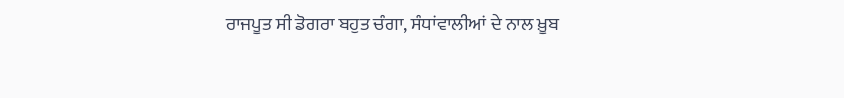ਰਾਜਪੂਤ ਸੀ ਡੋਗਰਾ ਬਹੁਤ ਚੰਗਾ, ਸੰਧਾਂਵਾਲੀਆਂ ਦੇ ਨਾਲ ਖ਼ੂਬ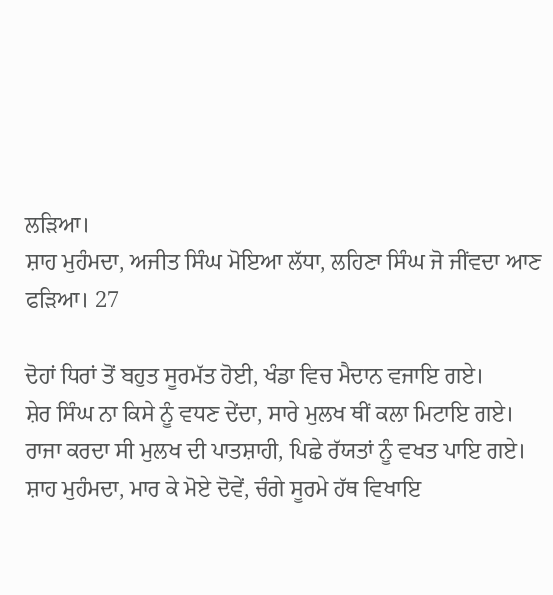ਲੜਿਆ।
ਸ਼ਾਹ ਮੁਹੰਮਦਾ, ਅਜੀਤ ਸਿੰਘ ਮੋਇਆ ਲੱਧਾ, ਲਹਿਣਾ ਸਿੰਘ ਜੋ ਜੀਂਵਦਾ ਆਣ ਫੜਿਆ। 27

ਦੋਹਾਂ ਧਿਰਾਂ ਤੋਂ ਬਹੁਤ ਸੂਰਮੱਤ ਹੋਈ, ਖੰਡਾ ਵਿਚ ਮੈਦਾਨ ਵਜਾਇ ਗਏ।
ਸ਼ੇਰ ਸਿੰਘ ਨਾ ਕਿਸੇ ਨੂੰ ਵਧਣ ਦੇਂਦਾ, ਸਾਰੇ ਮੁਲਖ ਥੀਂ ਕਲਾ ਮਿਟਾਇ ਗਏ।
ਰਾਜਾ ਕਰਦਾ ਸੀ ਮੁਲਖ ਦੀ ਪਾਤਸ਼ਾਹੀ, ਪਿਛੇ ਰੱਯਤਾਂ ਨੂੰ ਵਖਤ ਪਾਇ ਗਏ।
ਸ਼ਾਹ ਮੁਹੰਮਦਾ, ਮਾਰ ਕੇ ਮੋਏ ਦੋਵੇਂ, ਚੰਗੇ ਸੂਰਮੇ ਹੱਥ ਵਿਖਾਇ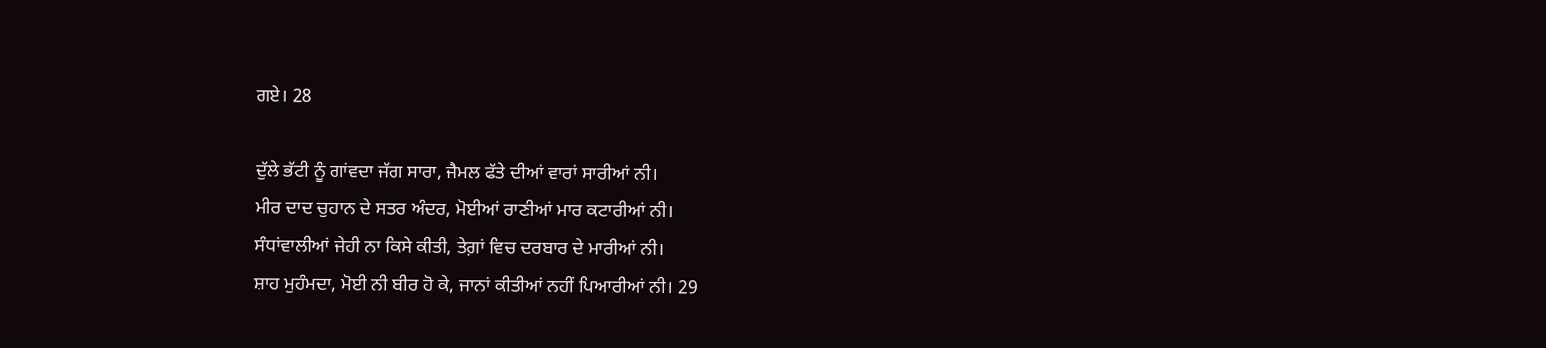ਗਏ। 28

ਦੁੱਲੇ ਭੱਟੀ ਨੂੰ ਗਾਂਵਦਾ ਜੱਗ ਸਾਰਾ, ਜੈਮਲ ਫੱਤੇ ਦੀਆਂ ਵਾਰਾਂ ਸਾਰੀਆਂ ਨੀ।
ਮੀਰ ਦਾਦ ਚੁਹਾਨ ਦੇ ਸਤਰ ਅੰਦਰ, ਮੋਈਆਂ ਰਾਣੀਆਂ ਮਾਰ ਕਟਾਰੀਆਂ ਨੀ।
ਸੰਧਾਂਵਾਲੀਆਂ ਜੇਹੀ ਨਾ ਕਿਸੇ ਕੀਤੀ, ਤੇਗ਼ਾਂ ਵਿਚ ਦਰਬਾਰ ਦੇ ਮਾਰੀਆਂ ਨੀ।
ਸ਼ਾਹ ਮੁਹੰਮਦਾ, ਮੋਈ ਨੀ ਬੀਰ ਹੋ ਕੇ, ਜਾਨਾਂ ਕੀਤੀਆਂ ਨਹੀਂ ਪਿਆਰੀਆਂ ਨੀ। 29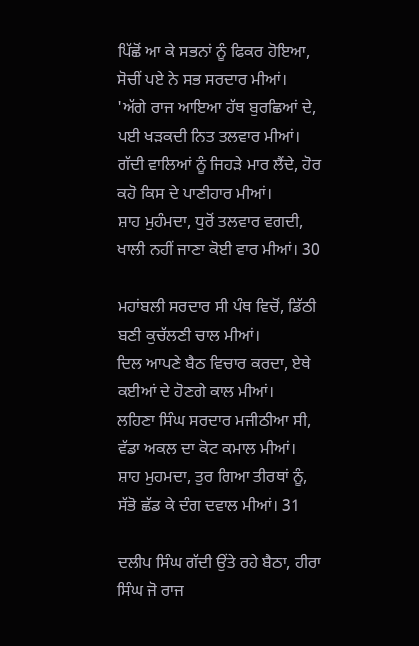ਪਿੱਛੋਂ ਆ ਕੇ ਸਭਨਾਂ ਨੂੰ ਫਿਕਰ ਹੋਇਆ, ਸੋਚੀਂ ਪਏ ਨੇ ਸਭ ਸਰਦਾਰ ਮੀਆਂ।
'ਅੱਗੇ ਰਾਜ ਆਇਆ ਹੱਥ ਬੁਰਛਿਆਂ ਦੇ, ਪਈ ਖੜਕਦੀ ਨਿਤ ਤਲਵਾਰ ਮੀਆਂ।
ਗੱਦੀ ਵਾਲਿਆਂ ਨੂੰ ਜਿਹੜੇ ਮਾਰ ਲੈਂਦੇ, ਹੋਰ ਕਹੋ ਕਿਸ ਦੇ ਪਾਣੀਹਾਰ ਮੀਆਂ।
ਸ਼ਾਹ ਮੁਹੰਮਦਾ, ਧੁਰੋਂ ਤਲਵਾਰ ਵਗਦੀ, ਖਾਲੀ ਨਹੀਂ ਜਾਣਾ ਕੋਈ ਵਾਰ ਮੀਆਂ। 30

ਮਹਾਂਬਲੀ ਸਰਦਾਰ ਸੀ ਪੰਥ ਵਿਚੋਂ, ਡਿੱਠੀ ਬਣੀ ਕੁਚੱਲਣੀ ਚਾਲ ਮੀਆਂ।
ਦਿਲ ਆਪਣੇ ਬੈਠ ਵਿਚਾਰ ਕਰਦਾ, ਏਥੇ ਕਈਆਂ ਦੇ ਹੋਣਗੇ ਕਾਲ ਮੀਆਂ।
ਲਹਿਣਾ ਸਿੰਘ ਸਰਦਾਰ ਮਜੀਠੀਆ ਸੀ, ਵੱਡਾ ਅਕਲ ਦਾ ਕੋਟ ਕਮਾਲ ਮੀਆਂ।
ਸ਼ਾਹ ਮੁਹਮਦਾ, ਤੁਰ ਗਿਆ ਤੀਰਥਾਂ ਨੂੰ, ਸੱਭੋ ਛੱਡ ਕੇ ਦੰਗ ਦਵਾਲ ਮੀਆਂ। 31

ਦਲੀਪ ਸਿੰਘ ਗੱਦੀ ਉਂਤੇ ਰਹੇ ਬੈਠਾ, ਹੀਰਾ ਸਿੰਘ ਜੋ ਰਾਜ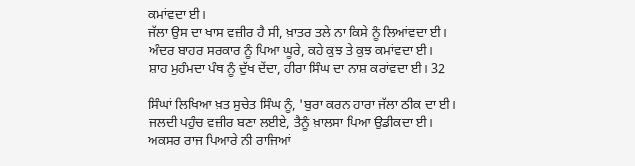ਕਮਾਂਵਦਾ ਈ।
ਜੱਲਾ ਉਸ ਦਾ ਖਾਸ ਵਜ਼ੀਰ ਹੈ ਸੀ, ਖ਼ਾਤਰ ਤਲੇ ਨਾ ਕਿਸੇ ਨੂੰ ਲਿਆਂਵਦਾ ਈ।
ਅੰਦਰ ਬਾਹਰ ਸਰਕਾਰ ਨੂੰ ਪਿਆ ਘੂਰੇ, ਕਹੇ ਕੁਝ ਤੇ ਕੁਝ ਕਮਾਂਵਦਾ ਈ।
ਸ਼ਾਹ ਮੁਹੰਮਦਾ ਪੰਥ ਨੂੰ ਦੁੱਖ ਦੇਂਦਾ, ਹੀਰਾ ਸਿੰਘ ਦਾ ਨਾਸ਼ ਕਰਾਂਵਦਾ ਈ। 32

ਸਿੰਘਾਂ ਲਿਖਿਆ ਖ਼ਤ ਸੁਚੇਤ ਸਿੰਘ ਨੂੰ, 'ਬੁਰਾ ਕਰਨ ਹਾਰਾ ਜੱਲਾ ਠੀਕ ਦਾ ਈ।
ਜਲਦੀ ਪਹੁੰਚ ਵਜ਼ੀਰ ਬਣਾ ਲਈਏ, ਤੈਨੂੰ ਖ਼ਾਲਸਾ ਪਿਆ ਉਡੀਕਦਾ ਈ।
ਅਕਸਰ ਰਾਜ ਪਿਆਰੇ ਨੀ ਰਾਜਿਆਂ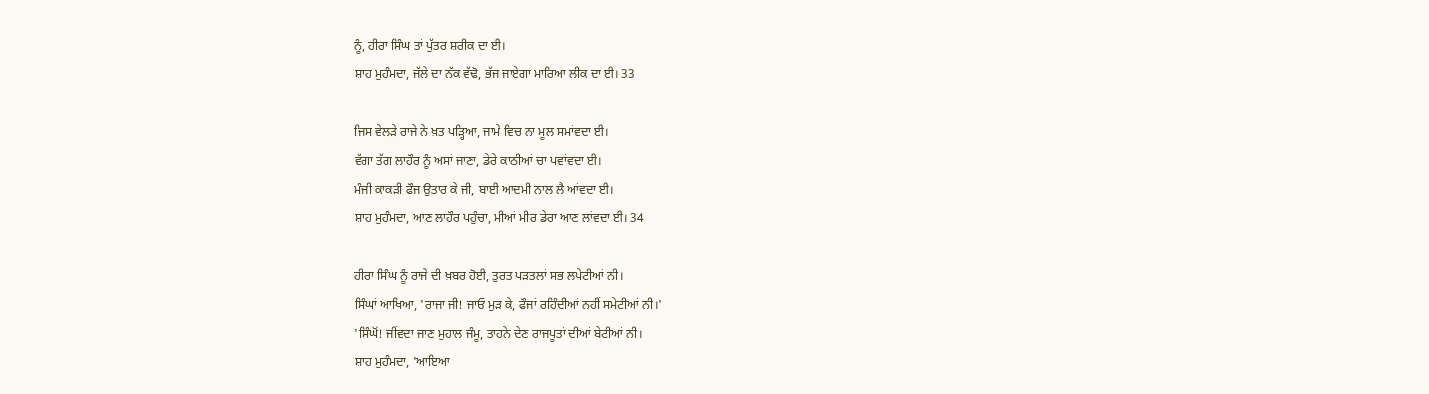ਨੂੰ, ਹੀਰਾ ਸਿੰਘ ਤਾਂ ਪੁੱਤਰ ਸ਼ਰੀਕ ਦਾ ਈ।
ਸ਼ਾਹ ਮੁਹੰਮਦਾ, ਜੱਲੇ ਦਾ ਨੱਕ ਵੱਢੋ, ਭੱਜ ਜਾਏਗਾ ਮਾਰਿਆ ਲੀਕ ਦਾ ਈ। 33

ਜਿਸ ਵੇਲੜੇ ਰਾਜੇ ਨੇ ਖ਼ਤ ਪੜ੍ਹਿਆ, ਜਾਮੇ ਵਿਚ ਨਾ ਮੂਲ ਸਮਾਂਵਦਾ ਈ।
ਵੱਗਾ ਤੱਗ ਲਾਹੌਰ ਨੂੰ ਅਸਾਂ ਜਾਣਾ, ਡੇਰੇ ਕਾਠੀਆਂ ਚਾ ਪਵਾਂਵਦਾ ਈ।
ਮੰਜੀ ਕਾਕੜੀ ਫੌਜ ਉਤਾਰ ਕੇ ਜੀ, ਬਾਈ ਆਦਮੀ ਨਾਲ ਲੈ ਆਂਵਦਾ ਈ।
ਸ਼ਾਹ ਮੁਹੰਮਦਾ, ਆਣ ਲਾਹੌਰ ਪਹੁੰਚਾ, ਮੀਆਂ ਮੀਰ ਡੇਰਾ ਆਣ ਲਾਂਵਦਾ ਈ। 34

ਹੀਰਾ ਸਿੰਘ ਨੂੰ ਰਾਜੇ ਦੀ ਖ਼ਬਰ ਹੋਈ, ਤੁਰਤ ਪੜਤਲਾਂ ਸਭ ਲਪੇਟੀਆਂ ਨੀ।
ਸਿੰਘਾਂ ਆਖਿਆ, 'ਰਾਜਾ ਜੀ! ਜਾਓ ਮੁੜ ਕੇ, ਫੌਜਾਂ ਰਹਿੰਦੀਆਂ ਨਹੀਂ ਸਮੇਟੀਆਂ ਨੀ।'
'ਸਿੰਘੋਂ! ਜੀਂਵਦਾ ਜਾਣ ਮੁਹਾਲ ਜੰਮੂ, ਤਾਹਨੇ ਦੇਣ ਰਾਜਪੂਤਾਂ ਦੀਆਂ ਬੇਟੀਆਂ ਨੀ।
ਸ਼ਾਹ ਮੁਹੰਮਦਾ, 'ਆਇਆ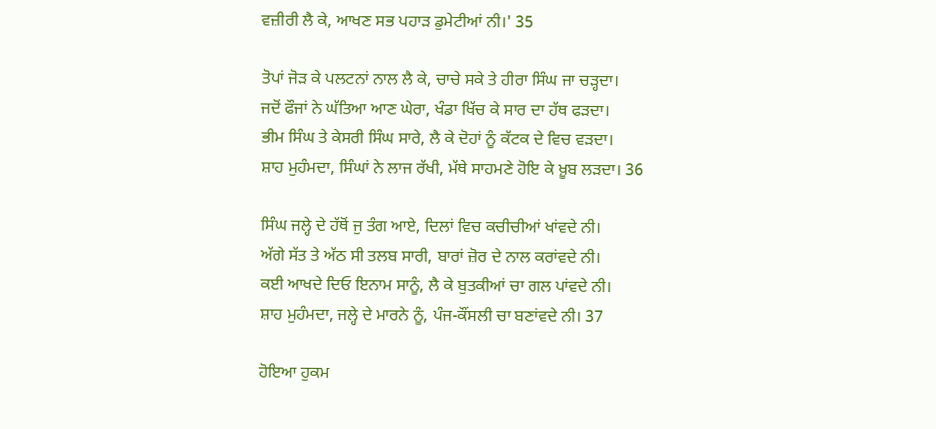ਵਜ਼ੀਰੀ ਲੈ ਕੇ, ਆਖਣ ਸਭ ਪਹਾੜ ਡੁਮੇਟੀਆਂ ਨੀ।' 35

ਤੋਪਾਂ ਜੋੜ ਕੇ ਪਲਟਨਾਂ ਨਾਲ ਲੈ ਕੇ, ਚਾਚੇ ਸਕੇ ਤੇ ਹੀਰਾ ਸਿੰਘ ਜਾ ਚੜ੍ਹਦਾ।
ਜਦੋਂ ਫੌਜਾਂ ਨੇ ਘੱਤਿਆ ਆਣ ਘੇਰਾ, ਖੰਡਾ ਖਿੱਚ ਕੇ ਸਾਰ ਦਾ ਹੱਥ ਫੜਦਾ।
ਭੀਮ ਸਿੰਘ ਤੇ ਕੇਸਰੀ ਸਿੰਘ ਸਾਰੇ, ਲੈ ਕੇ ਦੋਹਾਂ ਨੂੰ ਕੱਟਕ ਦੇ ਵਿਚ ਵੜਦਾ।
ਸ਼ਾਹ ਮੁਹੰਮਦਾ, ਸਿੰਘਾਂ ਨੇ ਲਾਜ ਰੱਖੀ, ਮੱਥੇ ਸਾਹਮਣੇ ਹੋਇ ਕੇ ਖ਼ੂਬ ਲੜਦਾ। 36

ਸਿੰਘ ਜਲ੍ਹੇ ਦੇ ਹੱਥੋਂ ਜੁ ਤੰਗ ਆਏ, ਦਿਲਾਂ ਵਿਚ ਕਚੀਚੀਆਂ ਖਾਂਵਦੇ ਨੀ।
ਅੱਗੇ ਸੱਤ ਤੇ ਅੱਠ ਸੀ ਤਲਬ ਸਾਰੀ, ਬਾਰਾਂ ਜ਼ੋਰ ਦੇ ਨਾਲ ਕਰਾਂਵਦੇ ਨੀ।
ਕਈ ਆਖਦੇ ਦਿਓ ਇਨਾਮ ਸਾਨੂੰ, ਲੈ ਕੇ ਬੁਤਕੀਆਂ ਚਾ ਗਲ ਪਾਂਵਦੇ ਨੀ।
ਸ਼ਾਹ ਮੁਹੰਮਦਾ, ਜਲ੍ਹੇ ਦੇ ਮਾਰਨੇ ਨੂੰ, ਪੰਜ-ਕੌਂਸਲੀ ਚਾ ਬਣਾਂਵਦੇ ਨੀ। 37

ਹੋਇਆ ਹੁਕਮ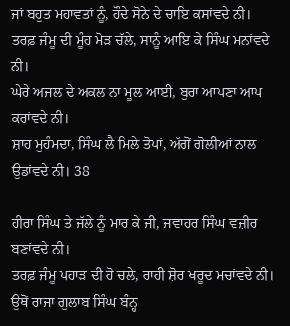ਜਾਂ ਬਹੁਤ ਮਹਾਵਤਾਂ ਨੂੰ, ਹੌਦੇ ਸੋਨੇ ਦੇ ਚਾਇ ਕਸਾਂਵਦੇ ਨੀ।
ਤਰਫ਼ ਜੰਮੂ ਦੀ ਮੂੰਹ ਮੋੜ ਚੱਲੇ, ਸਾਨੂੰ ਆਇ ਕੇ ਸਿੰਘ ਮਨਾਂਵਦੇ ਨੀ।
ਘੇਰੇ ਅਜਲ ਦੇ ਅਕਲ ਨਾ ਮੂਲ ਆਈ, ਬੁਰਾ ਆਪਣਾ ਆਪ ਕਰਾਂਵਦੇ ਨੀ।
ਸ਼ਾਹ ਮੁਹੰਮਦਾ, ਸਿੰਘ ਲੈ ਮਿਲੇ ਤੋਪਾਂ, ਅੱਗੋਂ ਗੋਲੀਆਂ ਨਾਲ ਉਡਾਂਵਦੇ ਨੀ। 38

ਹੀਰਾ ਸਿੰਘ ਤੇ ਜੱਲੇ ਨੂੰ ਮਾਰ ਕੇ ਜੀ, ਜਵਾਹਰ ਸਿੰਘ ਵਜ਼ੀਰ ਬਣਾਂਵਦੇ ਨੀ।
ਤਰਫ਼ ਜੰਮੂ ਪਹਾੜ ਦੀ ਹੋ ਚਲੇ, ਰਾਹੀ ਸ਼ੋਰ ਖਰੂਦ ਮਚਾਂਵਦੇ ਨੀ।
ਉਥੋਂ ਰਾਜਾ ਗੁਲਾਬ ਸਿੰਘ ਬੰਨ੍ਹ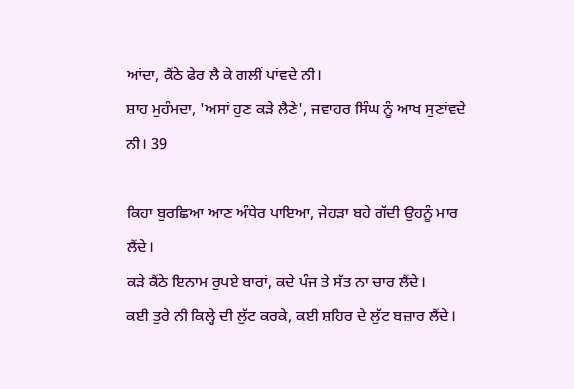ਆਂਦਾ, ਕੈਂਠੇ ਫੇਰ ਲੈ ਕੇ ਗਲੀਂ ਪਾਂਵਦੇ ਨੀ।
ਸ਼ਾਹ ਮੁਹੰਮਦਾ, 'ਅਸਾਂ ਹੁਣ ਕੜੇ ਲੈਣੇ', ਜਵਾਹਰ ਸਿੰਘ ਨੂੰ ਆਖ ਸੁਣਾਂਵਦੇ ਨੀ। 39

ਕਿਹਾ ਬੁਰਛਿਆ ਆਣ ਅੰਧੇਰ ਪਾਇਆ, ਜੇਹੜਾ ਬਹੇ ਗੱਦੀ ਉਹਨੂੰ ਮਾਰ ਲੈਂਦੇ।
ਕੜੇ ਕੈਂਠੇ ਇਨਾਮ ਰੁਪਏ ਬਾਰਾਂ, ਕਦੇ ਪੰਜ ਤੇ ਸੱਤ ਨਾ ਚਾਰ ਲੈਂਦੇ।
ਕਈ ਤੁਰੇ ਨੀ ਕਿਲ੍ਹੇ ਦੀ ਲੁੱਟ ਕਰਕੇ, ਕਈ ਸ਼ਹਿਰ ਦੇ ਲੁੱਟ ਬਜ਼ਾਰ ਲੈਂਦੇ।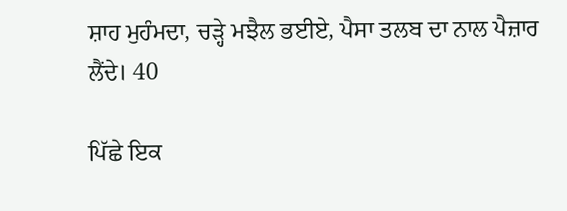ਸ਼ਾਹ ਮੁਹੰਮਦਾ, ਚੜ੍ਹੇ ਮਝੈਲ ਭਈਏ, ਪੈਸਾ ਤਲਬ ਦਾ ਨਾਲ ਪੈਜ਼ਾਰ ਲੈਂਦੇ। 40

ਪਿੱਛੇ ਇਕ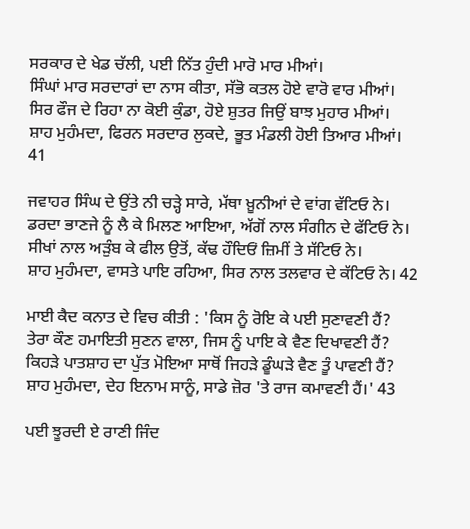ਸਰਕਾਰ ਦੇ ਖੇਡ ਚੱਲੀ, ਪਈ ਨਿੱਤ ਹੁੰਦੀ ਮਾਰੋ ਮਾਰ ਮੀਆਂ।
ਸਿੰਘਾਂ ਮਾਰ ਸਰਦਾਰਾਂ ਦਾ ਨਾਸ ਕੀਤਾ, ਸੱਭੋ ਕਤਲ ਹੋਏ ਵਾਰੋ ਵਾਰ ਮੀਆਂ।
ਸਿਰ ਫੌਜ ਦੇ ਰਿਹਾ ਨਾ ਕੋਈ ਕੁੰਡਾ, ਹੋਏ ਸ਼ੁਤਰ ਜਿਉਂ ਬਾਝ ਮੁਹਾਰ ਮੀਆਂ।
ਸ਼ਾਹ ਮੁਹੰਮਦਾ, ਫਿਰਨ ਸਰਦਾਰ ਲੁਕਦੇ, ਭੂਤ ਮੰਡਲੀ ਹੋਈ ਤਿਆਰ ਮੀਆਂ। 41

ਜਵਾਹਰ ਸਿੰਘ ਦੇ ਉਂਤੇ ਨੀ ਚੜ੍ਹੇ ਸਾਰੇ, ਮੱਥਾ ਖ਼ੂਨੀਆਂ ਦੇ ਵਾਂਗ ਵੱਟਿਓ ਨੇ।
ਡਰਦਾ ਭਾਣਜੇ ਨੂੰ ਲੈ ਕੇ ਮਿਲਣ ਆਇਆ, ਅੱਗੋਂ ਨਾਲ ਸੰਗੀਨ ਦੇ ਫੱਟਿਓ ਨੇ।
ਸੀਖਾਂ ਨਾਲ ਅੜੁੰਬ ਕੇ ਫੀਲ ਉਤੋਂ, ਕੱਢ ਹੌਦਿਓਂ ਜ਼ਿਮੀਂ ਤੇ ਸੱਟਿਓ ਨੇ।
ਸ਼ਾਹ ਮੁਹੰਮਦਾ, ਵਾਸਤੇ ਪਾਇ ਰਹਿਆ, ਸਿਰ ਨਾਲ ਤਲਵਾਰ ਦੇ ਕੱਟਿਓ ਨੇ। 42

ਮਾਈ ਕੈਦ ਕਨਾਤ ਦੇ ਵਿਚ ਕੀਤੀ : 'ਕਿਸ ਨੂੰ ਰੋਇ ਕੇ ਪਈ ਸੁਣਾਵਣੀ ਹੈਂ?
ਤੇਰਾ ਕੌਣ ਹਮਾਇਤੀ ਸੁਣਨ ਵਾਲਾ, ਜਿਸ ਨੂੰ ਪਾਇ ਕੇ ਵੈਣ ਦਿਖਾਵਣੀ ਹੈਂ?
ਕਿਹੜੇ ਪਾਤਸ਼ਾਹ ਦਾ ਪੁੱਤ ਮੋਇਆ ਸਾਥੋਂ ਜਿਹੜੇ ਡੂੰਘੜੇ ਵੈਣ ਤੂੰ ਪਾਵਣੀ ਹੈਂ?
ਸ਼ਾਹ ਮੁਹੰਮਦਾ, ਦੇਹ ਇਨਾਮ ਸਾਨੂੰ, ਸਾਡੇ ਜ਼ੋਰ 'ਤੇ ਰਾਜ ਕਮਾਵਣੀ ਹੈਂ।' 43

ਪਈ ਝੂਰਦੀ ਏ ਰਾਣੀ ਜਿੰਦ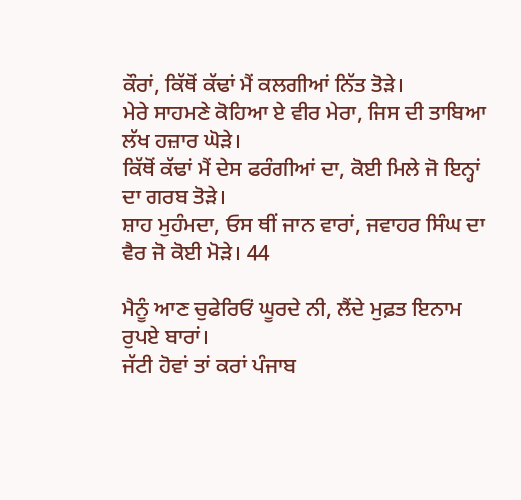ਕੌਰਾਂ, ਕਿੱਥੋਂ ਕੱਢਾਂ ਮੈਂ ਕਲਗੀਆਂ ਨਿੱਤ ਤੋੜੇ।
ਮੇਰੇ ਸਾਹਮਣੇ ਕੋਹਿਆ ਏ ਵੀਰ ਮੇਰਾ, ਜਿਸ ਦੀ ਤਾਬਿਆ ਲੱਖ ਹਜ਼ਾਰ ਘੋੜੇ।
ਕਿੱਥੋਂ ਕੱਢਾਂ ਮੈਂ ਦੇਸ ਫਰੰਗੀਆਂ ਦਾ, ਕੋਈ ਮਿਲੇ ਜੋ ਇਨ੍ਹਾਂ ਦਾ ਗਰਬ ਤੋੜੇ।
ਸ਼ਾਹ ਮੁਹੰਮਦਾ, ਓਸ ਥੀਂ ਜਾਨ ਵਾਰਾਂ, ਜਵਾਹਰ ਸਿੰਘ ਦਾ ਵੈਰ ਜੋ ਕੋਈ ਮੋੜੇ। 44

ਮੈਨੂੰ ਆਣ ਚੁਫੇਰਿਓਂ ਘੂਰਦੇ ਨੀ, ਲੈਂਦੇ ਮੁਫ਼ਤ ਇਨਾਮ ਰੁਪਏ ਬਾਰਾਂ।
ਜੱਟੀ ਹੋਵਾਂ ਤਾਂ ਕਰਾਂ ਪੰਜਾਬ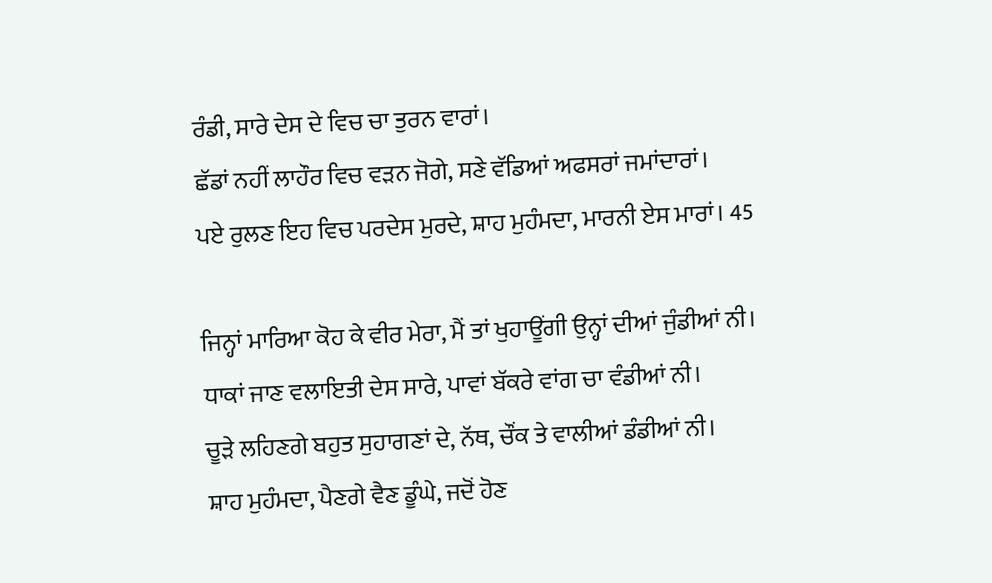ਰੰਡੀ, ਸਾਰੇ ਦੇਸ ਦੇ ਵਿਚ ਚਾ ਤੁਰਨ ਵਾਰਾਂ।
ਛੱਡਾਂ ਨਹੀਂ ਲਾਹੌਰ ਵਿਚ ਵੜਨ ਜੋਗੇ, ਸਣੇ ਵੱਡਿਆਂ ਅਫਸਰਾਂ ਜਮਾਂਦਾਰਾਂ।
ਪਏ ਰੁਲਣ ਇਹ ਵਿਚ ਪਰਦੇਸ ਮੁਰਦੇ, ਸ਼ਾਹ ਮੁਹੰਮਦਾ, ਮਾਰਨੀ ਏਸ ਮਾਰਾਂ। 45

ਜਿਨ੍ਹਾਂ ਮਾਰਿਆ ਕੋਹ ਕੇ ਵੀਰ ਮੇਰਾ, ਮੈਂ ਤਾਂ ਖੁਹਾਊਂਗੀ ਉਨ੍ਹਾਂ ਦੀਆਂ ਜੁੰਡੀਆਂ ਨੀ।
ਧਾਕਾਂ ਜਾਣ ਵਲਾਇਤੀ ਦੇਸ ਸਾਰੇ, ਪਾਵਾਂ ਬੱਕਰੇ ਵਾਂਗ ਚਾ ਵੰਡੀਆਂ ਨੀ।
ਚੂੜੇ ਲਹਿਣਗੇ ਬਹੁਤ ਸੁਹਾਗਣਾਂ ਦੇ, ਨੱਥ, ਚੌਂਕ ਤੇ ਵਾਲੀਆਂ ਡੰਡੀਆਂ ਨੀ।
ਸ਼ਾਹ ਮੁਹੰਮਦਾ, ਪੈਣਗੇ ਵੈਣ ਡੂੰਘੇ, ਜਦੋਂ ਹੋਣ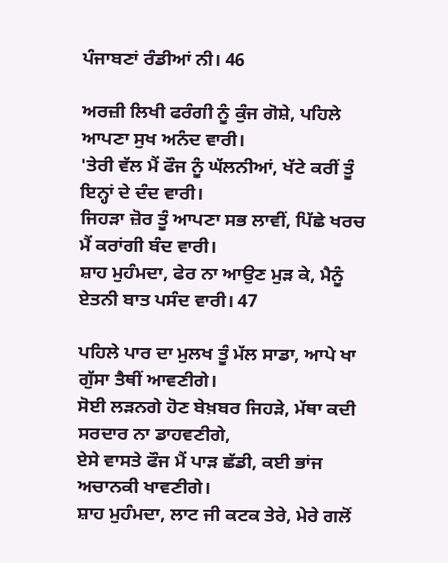ਪੰਜਾਬਣਾਂ ਰੰਡੀਆਂ ਨੀ। 46

ਅਰਜ਼ੀ ਲਿਖੀ ਫਰੰਗੀ ਨੂੰ ਕੁੰਜ ਗੋਸ਼ੇ, ਪਹਿਲੇ ਆਪਣਾ ਸੁਖ ਅਨੰਦ ਵਾਰੀ।
'ਤੇਰੀ ਵੱਲ ਮੈਂ ਫੌਜ ਨੂੰ ਘੱਲਨੀਆਂ, ਖੱਟੇ ਕਰੀਂ ਤੂੰ ਇਨ੍ਹਾਂ ਦੇ ਦੰਦ ਵਾਰੀ।
ਜਿਹੜਾ ਜ਼ੋਰ ਤੂੰ ਆਪਣਾ ਸਭ ਲਾਵੀਂ, ਪਿੱਛੇ ਖਰਚ ਮੈਂ ਕਰਾਂਗੀ ਬੰਦ ਵਾਰੀ।
ਸ਼ਾਹ ਮੁਹੰਮਦਾ, ਫੇਰ ਨਾ ਆਉਣ ਮੁੜ ਕੇ, ਮੈਨੂੰ ਏਤਨੀ ਬਾਤ ਪਸੰਦ ਵਾਰੀ। 47

ਪਹਿਲੇ ਪਾਰ ਦਾ ਮੁਲਖ ਤੂੰ ਮੱਲ ਸਾਡਾ, ਆਪੇ ਖਾ ਗੁੱਸਾ ਤੈਥੀਂ ਆਵਣੀਗੇ।
ਸੋਈ ਲੜਨਗੇ ਹੋਣ ਬੇਖ਼ਬਰ ਜਿਹੜੇ, ਮੱਥਾ ਕਦੀ ਸਰਦਾਰ ਨਾ ਡਾਹਵਣੀਗੇ,
ਏਸੇ ਵਾਸਤੇ ਫੌਜ ਮੈਂ ਪਾੜ ਛੱਡੀ, ਕਈ ਭਾਂਜ ਅਚਾਨਕੀ ਖਾਵਣੀਗੇ।
ਸ਼ਾਹ ਮੁਹੰਮਦਾ, ਲਾਟ ਜੀ ਕਟਕ ਤੇਰੇ, ਮੇਰੇ ਗਲੋਂ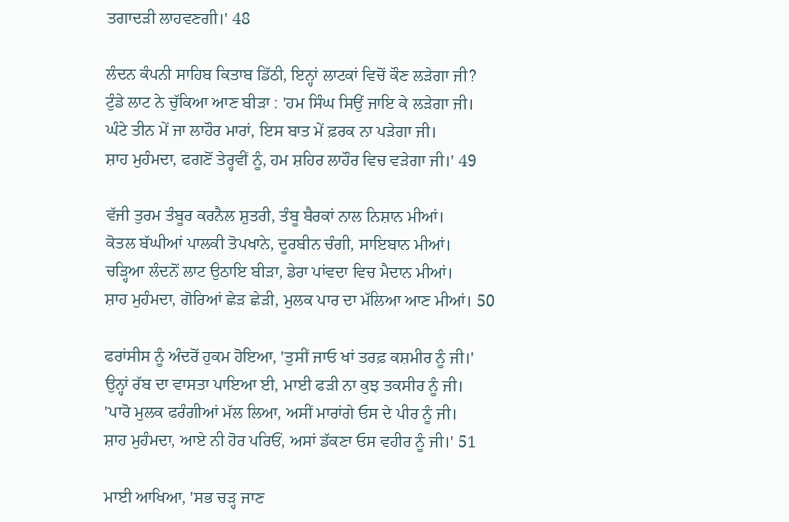ਤਗਾਦੜੀ ਲਾਹਵਣਗੀ।' 48

ਲੰਦਨ ਕੰਪਨੀ ਸਾਹਿਬ ਕਿਤਾਬ ਡਿੱਠੀ, ਇਨ੍ਹਾਂ ਲਾਟਕਾਂ ਵਿਚੋਂ ਕੌਣ ਲੜੇਗਾ ਜੀ?
ਟੁੰਡੇ ਲਾਟ ਨੇ ਚੁੱਕਿਆ ਆਣ ਬੀੜਾ : 'ਹਮ ਸਿੰਘ ਸਿਉਂ ਜਾਇ ਕੇ ਲੜੇਗਾ ਜੀ।
ਘੰਟੇ ਤੀਨ ਮੇਂ ਜਾ ਲਾਹੌਰ ਮਾਰਾਂ, ਇਸ ਬਾਤ ਮੇਂ ਫ਼ਰਕ ਨਾ ਪੜੇਗਾ ਜੀ।
ਸ਼ਾਹ ਮੁਹੰਮਦਾ, ਫਗਣੋਂ ਤੇਰ੍ਹਵੀਂ ਨੂੰ, ਹਮ ਸ਼ਹਿਰ ਲਾਹੌਰ ਵਿਚ ਵੜੇਗਾ ਜੀ।' 49

ਵੱਜੀ ਤੁਰਮ ਤੰਬੂਰ ਕਰਨੈਲ ਸ਼ੁਤਰੀ, ਤੰਬੂ ਬੈਰਕਾਂ ਨਾਲ ਨਿਸ਼ਾਨ ਮੀਆਂ।
ਕੋਤਲ ਬੱਘੀਆਂ ਪਾਲਕੀ ਤੋਪਖਾਨੇ, ਦੂਰਬੀਨ ਚੰਗੀ, ਸਾਇਬਾਨ ਮੀਆਂ।
ਚੜ੍ਹਿਆ ਲੰਦਨੋਂ ਲਾਟ ਉਠਾਇ ਬੀੜਾ, ਡੇਰਾ ਪਾਂਵਦਾ ਵਿਚ ਮੈਦਾਨ ਮੀਆਂ।
ਸ਼ਾਹ ਮੁਹੰਮਦਾ, ਗੋਰਿਆਂ ਛੇੜ ਛੇੜੀ, ਮੁਲਕ ਪਾਰ ਦਾ ਮੱਲਿਆ ਆਣ ਮੀਆਂ। 50

ਫਰਾਂਸੀਸ ਨੂੰ ਅੰਦਰੋਂ ਹੁਕਮ ਹੋਇਆ, 'ਤੁਸੀਂ ਜਾਓ ਖਾਂ ਤਰਫ਼ ਕਸ਼ਮੀਰ ਨੂੰ ਜੀ।'
ਉਨ੍ਹਾਂ ਰੱਬ ਦਾ ਵਾਸਤਾ ਪਾਇਆ ਈ, ਮਾਈ ਫੜੀ ਨਾ ਕੁਝ ਤਕਸੀਰ ਨੂੰ ਜੀ।
'ਪਾਰੋ ਮੁਲਕ ਫਰੰਗੀਆਂ ਮੱਲ ਲਿਆ, ਅਸੀਂ ਮਾਰਾਂਗੇ ਓਸ ਦੇ ਪੀਰ ਨੂੰ ਜੀ।
ਸ਼ਾਹ ਮੁਹੰਮਦਾ, ਆਏ ਨੀ ਹੋਰ ਪਰਿਓਂ, ਅਸਾਂ ਡੱਕਣਾ ਓਸ ਵਹੀਰ ਨੂੰ ਜੀ।' 51

ਮਾਈ ਆਖਿਆ, 'ਸਭ ਚੜ੍ਹ ਜਾਣ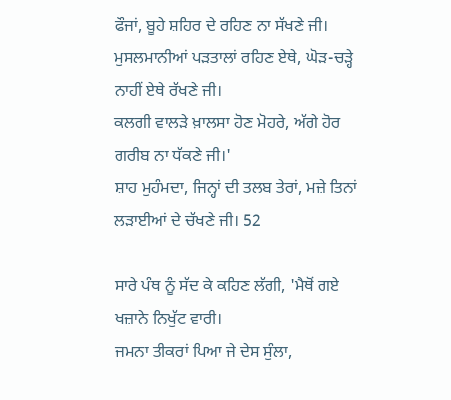ਫੌਜਾਂ, ਬੂਹੇ ਸ਼ਹਿਰ ਦੇ ਰਹਿਣ ਨਾ ਸੱਖਣੇ ਜੀ।
ਮੁਸਲਮਾਨੀਆਂ ਪੜਤਾਲਾਂ ਰਹਿਣ ਏਥੇ, ਘੋੜ-ਚੜ੍ਹੇ ਨਾਹੀਂ ਏਥੇ ਰੱਖਣੇ ਜੀ।
ਕਲਗੀ ਵਾਲੜੇ ਖ਼ਾਲਸਾ ਹੋਣ ਮੋਹਰੇ, ਅੱਗੇ ਹੋਰ ਗਰੀਬ ਨਾ ਧੱਕਣੇ ਜੀ।'
ਸ਼ਾਹ ਮੁਹੰਮਦਾ, ਜਿਨ੍ਹਾਂ ਦੀ ਤਲਬ ਤੇਰਾਂ, ਮਜ਼ੇ ਤਿਨਾਂ ਲੜਾਈਆਂ ਦੇ ਚੱਖਣੇ ਜੀ। 52

ਸਾਰੇ ਪੰਥ ਨੂੰ ਸੱਦ ਕੇ ਕਹਿਣ ਲੱਗੀ, 'ਮੈਥੋਂ ਗਏ ਖਜ਼ਾਨੇ ਨਿਖੁੱਟ ਵਾਰੀ।
ਜਮਨਾ ਤੀਕਰਾਂ ਪਿਆ ਜੇ ਦੇਸ ਸੁੰਲਾ,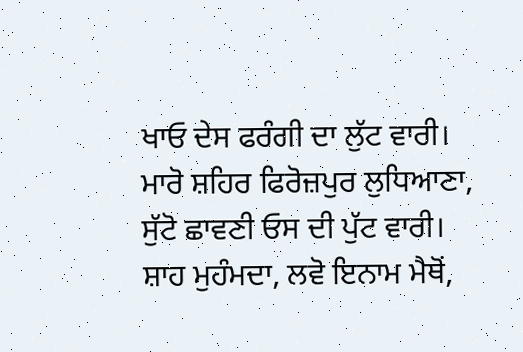ਖਾਓ ਦੇਸ ਫਰੰਗੀ ਦਾ ਲੁੱਟ ਵਾਰੀ।
ਮਾਰੋ ਸ਼ਹਿਰ ਫਿਰੋਜ਼ਪੁਰ ਲੁਧਿਆਣਾ, ਸੁੱਟੋ ਛਾਵਣੀ ਓਸ ਦੀ ਪੁੱਟ ਵਾਰੀ।
ਸ਼ਾਹ ਮੁਹੰਮਦਾ, ਲਵੋ ਇਨਾਮ ਮੈਥੋਂ,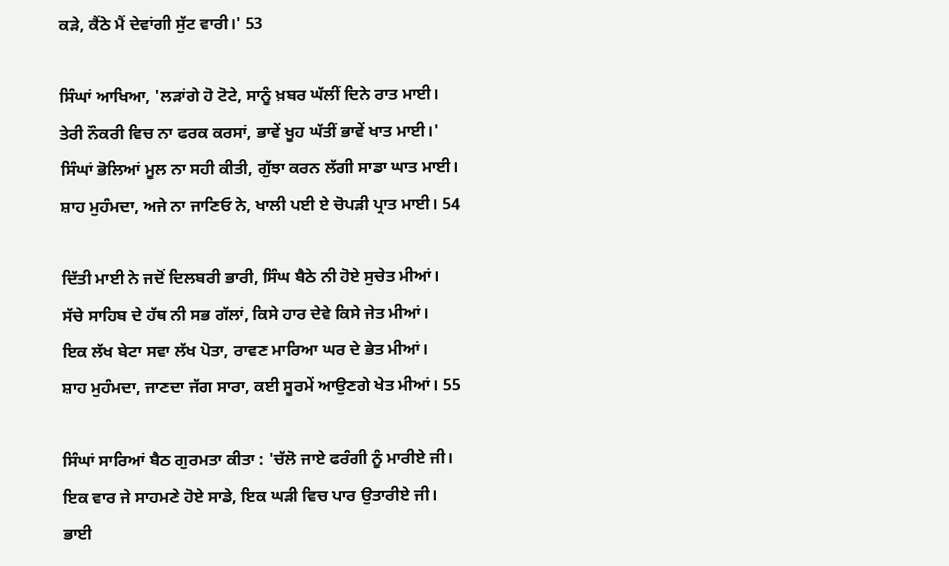ਕੜੇ, ਕੈਂਠੇ ਮੈਂ ਦੇਵਾਂਗੀ ਸੁੱਟ ਵਾਰੀ।' 53

ਸਿੰਘਾਂ ਆਖਿਆ, 'ਲੜਾਂਗੇ ਹੋ ਟੋਟੇ, ਸਾਨੂੰ ਖ਼ਬਰ ਘੱਲੀਂ ਦਿਨੇ ਰਾਤ ਮਾਈ।
ਤੇਰੀ ਨੌਕਰੀ ਵਿਚ ਨਾ ਫਰਕ ਕਰਸਾਂ, ਭਾਵੇਂ ਖੂਹ ਘੱਤੀਂ ਭਾਵੇਂ ਖਾਤ ਮਾਈ।'
ਸਿੰਘਾਂ ਭੋਲਿਆਂ ਮੂਲ ਨਾ ਸਹੀ ਕੀਤੀ, ਗੁੱਝਾ ਕਰਨ ਲੱਗੀ ਸਾਡਾ ਘਾਤ ਮਾਈ।
ਸ਼ਾਹ ਮੁਹੰਮਦਾ, ਅਜੇ ਨਾ ਜਾਣਿਓ ਨੇ, ਖਾਲੀ ਪਈ ਏ ਚੋਪੜੀ ਪ੍ਰਾਤ ਮਾਈ। 54

ਦਿੱਤੀ ਮਾਈ ਨੇ ਜਦੋਂ ਦਿਲਬਰੀ ਭਾਰੀ, ਸਿੰਘ ਬੈਠੇ ਨੀ ਹੋਏ ਸੁਚੇਤ ਮੀਆਂ।
ਸੱਚੇ ਸਾਹਿਬ ਦੇ ਹੱਥ ਨੀ ਸਭ ਗੱਲਾਂ, ਕਿਸੇ ਹਾਰ ਦੇਵੇ ਕਿਸੇ ਜੇਤ ਮੀਆਂ।
ਇਕ ਲੱਖ ਬੇਟਾ ਸਵਾ ਲੱਖ ਪੋਤਾ, ਰਾਵਣ ਮਾਰਿਆ ਘਰ ਦੇ ਭੇਤ ਮੀਆਂ।
ਸ਼ਾਹ ਮੁਹੰਮਦਾ, ਜਾਣਦਾ ਜੱਗ ਸਾਰਾ, ਕਈ ਸੂਰਮੇਂ ਆਉਣਗੇ ਖੇਤ ਮੀਆਂ। 55

ਸਿੰਘਾਂ ਸਾਰਿਆਂ ਬੈਠ ਗੁਰਮਤਾ ਕੀਤਾ : 'ਚੱਲੋ ਜਾਏ ਫਰੰਗੀ ਨੂੰ ਮਾਰੀਏ ਜੀ।
ਇਕ ਵਾਰ ਜੇ ਸਾਹਮਣੇ ਹੋਏ ਸਾਡੇ, ਇਕ ਘੜੀ ਵਿਚ ਪਾਰ ਉਤਾਰੀਏ ਜੀ।
ਭਾਈ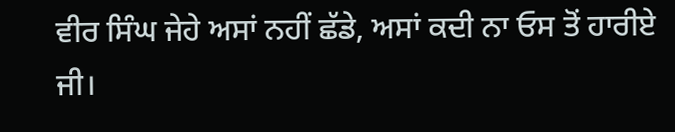ਵੀਰ ਸਿੰਘ ਜੇਹੇ ਅਸਾਂ ਨਹੀਂ ਛੱਡੇ, ਅਸਾਂ ਕਦੀ ਨਾ ਓਸ ਤੋਂ ਹਾਰੀਏ ਜੀ।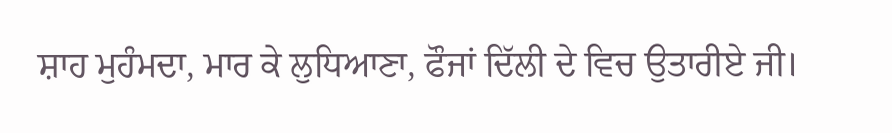ਸ਼ਾਹ ਮੁਹੰਮਦਾ, ਮਾਰ ਕੇ ਲੁਧਿਆਣਾ, ਫੌਜਾਂ ਦਿੱਲੀ ਦੇ ਵਿਚ ਉਤਾਰੀਏ ਜੀ।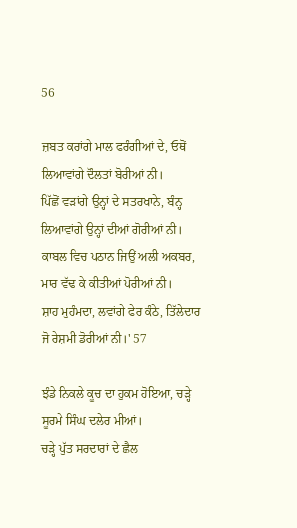56

ਜ਼ਬਤ ਕਰਾਂਗੇ ਮਾਲ ਫਰੰਗੀਆਂ ਦੇ, ਓਥੋਂ ਲਿਆਵਾਂਗੇ ਦੌਲਤਾਂ ਬੋਰੀਆਂ ਨੀ।
ਪਿੱਛੋਂ ਵੜਾਂਗੇ ਉਨ੍ਹਾਂ ਦੇ ਸਤਰਖਾਨੇ, ਬੰਨ੍ਹ ਲਿਆਵਾਂਗੇ ਉਨ੍ਹਾਂ ਦੀਆਂ ਗੋਰੀਆਂ ਨੀ।
ਕਾਬਲ ਵਿਚ ਪਠਾਨ ਜਿਉਂ ਅਲੀ ਅਕਬਰ, ਮਾਰ ਵੱਢ ਕੇ ਕੀਤੀਆਂ ਪੋਰੀਆਂ ਨੀ।
ਸ਼ਾਹ ਮੁਹੰਮਦਾ, ਲਵਾਂਗੇ ਫੇਰ ਕੰਠੇ, ਤਿੱਲੇਦਾਰ ਜੋ ਰੇਸ਼ਮੀ ਡੋਰੀਆਂ ਨੀ।' 57

ਝੰਡੇ ਨਿਕਲੇ ਕੂਚ ਦਾ ਹੁਕਮ ਹੋਇਆ, ਚੜ੍ਹੇ ਸੂਰਮੇ ਸਿੰਘ ਦਲੇਰ ਮੀਆਂ।
ਚੜ੍ਹੇ ਪੁੱਤ ਸਰਦਾਰਾਂ ਦੇ ਛੈਲ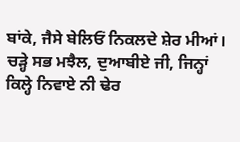ਬਾਂਕੇ, ਜੈਸੇ ਬੇਲਿਓਂ ਨਿਕਲਦੇ ਸ਼ੇਰ ਮੀਆਂ।
ਚੜ੍ਹੇ ਸਭ ਮਝੈਲ, ਦੁਆਬੀਏ ਜੀ, ਜਿਨ੍ਹਾਂ ਕਿਲ੍ਹੇ ਨਿਵਾਏ ਨੀ ਢੇਰ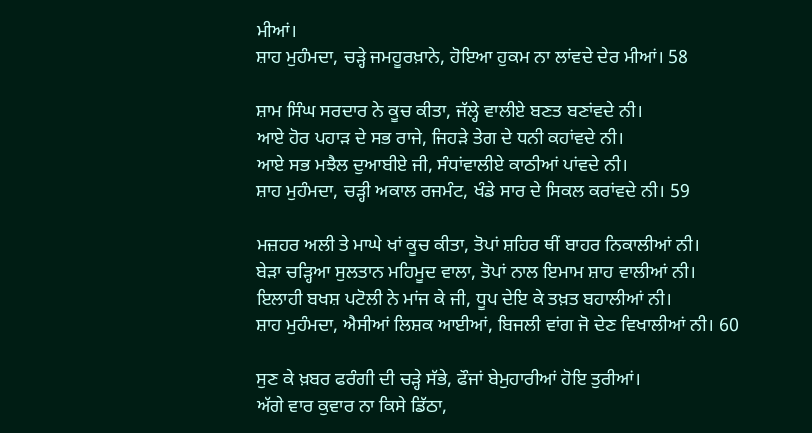ਮੀਆਂ।
ਸ਼ਾਹ ਮੁਹੰਮਦਾ, ਚੜ੍ਹੇ ਜਮਹੂਰਖ਼ਾਨੇ, ਹੋਇਆ ਹੁਕਮ ਨਾ ਲਾਂਵਦੇ ਦੇਰ ਮੀਆਂ। 58

ਸ਼ਾਮ ਸਿੰਘ ਸਰਦਾਰ ਨੇ ਕੂਚ ਕੀਤਾ, ਜੱਲ੍ਹੇ ਵਾਲੀਏ ਬਣਤ ਬਣਾਂਵਦੇ ਨੀ।
ਆਏ ਹੋਰ ਪਹਾੜ ਦੇ ਸਭ ਰਾਜੇ, ਜਿਹੜੇ ਤੇਗ ਦੇ ਧਨੀ ਕਹਾਂਵਦੇ ਨੀ।
ਆਏ ਸਭ ਮਝੈਲ ਦੁਆਬੀਏ ਜੀ, ਸੰਧਾਂਵਾਲੀਏ ਕਾਠੀਆਂ ਪਾਂਵਦੇ ਨੀ।
ਸ਼ਾਹ ਮੁਹੰਮਦਾ, ਚੜ੍ਹੀ ਅਕਾਲ ਰਜਮੰਟ, ਖੰਡੇ ਸਾਰ ਦੇ ਸਿਕਲ ਕਰਾਂਵਦੇ ਨੀ। 59

ਮਜ਼ਹਰ ਅਲੀ ਤੇ ਮਾਘੇ ਖਾਂ ਕੂਚ ਕੀਤਾ, ਤੋਪਾਂ ਸ਼ਹਿਰ ਥੀਂ ਬਾਹਰ ਨਿਕਾਲੀਆਂ ਨੀ।
ਬੇੜਾ ਚੜ੍ਹਿਆ ਸੁਲਤਾਨ ਮਹਿਮੂਦ ਵਾਲਾ, ਤੋਪਾਂ ਨਾਲ ਇਮਾਮ ਸ਼ਾਹ ਵਾਲੀਆਂ ਨੀ।
ਇਲਾਹੀ ਬਖਸ਼ ਪਟੋਲੀ ਨੇ ਮਾਂਜ ਕੇ ਜੀ, ਧੂਪ ਦੇਇ ਕੇ ਤਖ਼ਤ ਬਹਾਲੀਆਂ ਨੀ।
ਸ਼ਾਹ ਮੁਹੰਮਦਾ, ਐਸੀਆਂ ਲਿਸ਼ਕ ਆਈਆਂ, ਬਿਜਲੀ ਵਾਂਗ ਜੋ ਦੇਣ ਵਿਖਾਲੀਆਂ ਨੀ। 60

ਸੁਣ ਕੇ ਖ਼ਬਰ ਫਰੰਗੀ ਦੀ ਚੜ੍ਹੇ ਸੱਭੇ, ਫੌਜਾਂ ਬੇਮੁਹਾਰੀਆਂ ਹੋਇ ਤੁਰੀਆਂ।
ਅੱਗੇ ਵਾਰ ਕੁਵਾਰ ਨਾ ਕਿਸੇ ਡਿੱਠਾ,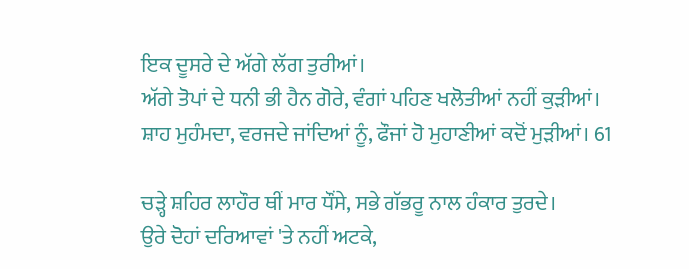ਇਕ ਦੂਸਰੇ ਦੇ ਅੱਗੇ ਲੱਗ ਤੁਰੀਆਂ।
ਅੱਗੇ ਤੋਪਾਂ ਦੇ ਧਨੀ ਭੀ ਹੈਨ ਗੋਰੇ, ਵੰਗਾਂ ਪਹਿਣ ਖਲੋਤੀਆਂ ਨਹੀਂ ਕੁੜੀਆਂ।
ਸ਼ਾਹ ਮੁਹੰਮਦਾ, ਵਰਜਦੇ ਜਾਂਦਿਆਂ ਨੂੰ, ਫੌਜਾਂ ਹੋ ਮੁਹਾਣੀਆਂ ਕਦੋਂ ਮੁੜੀਆਂ। 61

ਚੜ੍ਹੇ ਸ਼ਹਿਰ ਲਾਹੌਰ ਥੀਂ ਮਾਰ ਧੌਂਸੇ, ਸਭੇ ਗੱਭਰੂ ਨਾਲ ਹੰਕਾਰ ਤੁਰਦੇ।
ਉਰੇ ਦੋਹਾਂ ਦਰਿਆਵਾਂ 'ਤੇ ਨਹੀਂ ਅਟਕੇ,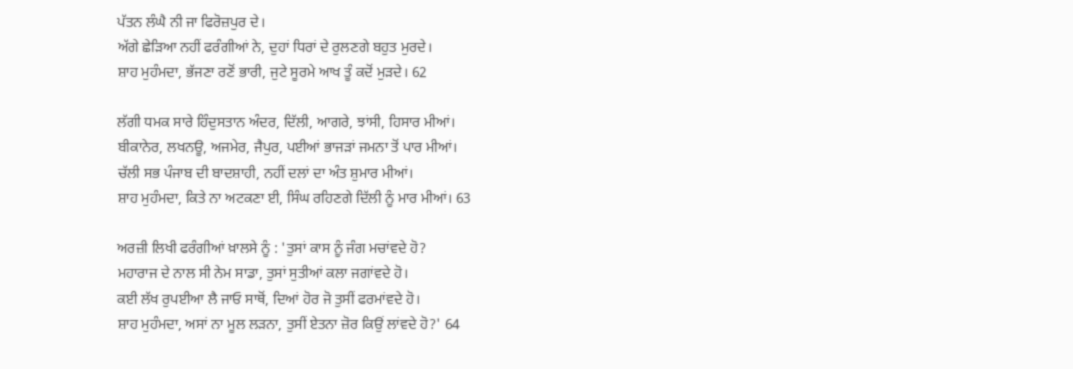ਪੱਤਨ ਲੰਘੈ ਨੀ ਜਾ ਫਿਰੋਜ਼ਪੁਰ ਦੇ।
ਅੱਗੇ ਛੇੜਿਆ ਨਹੀਂ ਫਰੰਗੀਆਂ ਨੇ, ਦੁਹਾਂ ਧਿਰਾਂ ਦੇ ਰੁਲਣਗੇ ਬਹੁਤ ਮੁਰਦੇ।
ਸ਼ਾਹ ਮੁਹੰਮਦਾ, ਭੱਜਣਾ ਰਣੋਂ ਭਾਰੀ, ਜੁਟੇ ਸੂਰਮੇ ਆਖ ਤੂੰ ਕਦੋਂ ਮੁੜਦੇ। 62

ਲੱਗੀ ਧਮਕ ਸਾਰੇ ਹਿੰਦੁਸਤਾਨ ਅੰਦਰ, ਦਿੱਲੀ, ਆਗਰੇ, ਝਾਂਸੀ, ਹਿਸਾਰ ਮੀਆਂ।
ਬੀਕਾਨੇਰ, ਲਖਨਊ, ਅਜਮੇਰ, ਜੈਪੁਰ, ਪਈਆਂ ਭਾਜੜਾਂ ਜਮਨਾ ਤੋਂ ਪਾਰ ਮੀਆਂ।
ਚੱਲੀ ਸਭ ਪੰਜਾਬ ਦੀ ਬਾਦਸ਼ਾਹੀ, ਨਹੀਂ ਦਲਾਂ ਦਾ ਅੰਤ ਸ਼ੁਮਾਰ ਮੀਆਂ।
ਸ਼ਾਹ ਮੁਹੰਮਦਾ, ਕਿਤੇ ਨਾ ਅਟਕਣਾ ਈ, ਸਿੰਘ ਰਹਿਣਗੇ ਦਿੱਲੀ ਨੂੰ ਮਾਰ ਮੀਆਂ। 63

ਅਰਜ਼ੀ ਲਿਖੀ ਫਰੰਗੀਆਂ ਖ਼ਾਲਸੇ ਨੂੰ : 'ਤੁਸਾਂ ਕਾਸ ਨੂੰ ਜੰਗ ਮਚਾਂਵਦੇ ਹੋ?
ਮਹਾਰਾਜ ਦੇ ਨਾਲ ਸੀ ਨੇਮ ਸਾਡਾ, ਤੁਸਾਂ ਸੁਤੀਆਂ ਕਲਾ ਜਗਾਂਵਦੇ ਹੋ।
ਕਈ ਲੱਖ ਰੁਪਈਆ ਲੈ ਜਾਓ ਸਾਥੋਂ, ਦਿਆਂ ਹੋਰ ਜੋ ਤੁਸੀਂ ਫਰਮਾਂਵਦੇ ਹੋ।
ਸ਼ਾਹ ਮੁਹੰਮਦਾ, ਅਸਾਂ ਨਾ ਮੂਲ ਲੜਨਾ, ਤੁਸੀਂ ਏਤਨਾ ਜ਼ੋਰ ਕਿਉਂ ਲਾਂਵਦੇ ਹੋ?' 64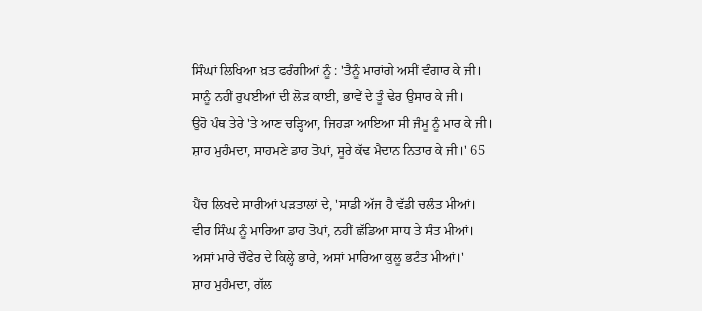ਸਿੰਘਾਂ ਲਿਖਿਆ ਖ਼ਤ ਫਰੰਗੀਆਂ ਨੂੰ : 'ਤੈਨੂੰ ਮਾਰਾਂਗੇ ਅਸੀਂ ਵੰਗਾਰ ਕੇ ਜੀ।
ਸਾਨੂੰ ਨਹੀਂ ਰੁਪਈਆਂ ਦੀ ਲੋੜ ਕਾਈ, ਭਾਵੇਂ ਦੇ ਤੂੰ ਢੇਰ ਉਸਾਰ ਕੇ ਜੀ।
ਉਹੋ ਪੰਥ ਤੇਰੇ 'ਤੇ ਆਣ ਚੜ੍ਹਿਆ, ਜਿਹੜਾ ਆਇਆ ਸੀ ਜੰਮੂ ਨੂੰ ਮਾਰ ਕੇ ਜੀ।
ਸ਼ਾਹ ਮੁਹੰਮਦਾ, ਸਾਹਮਣੇ ਡਾਹ ਤੋਪਾਂ, ਸੂਰੇ ਕੱਢ ਮੈਦਾਨ ਨਿਤਾਰ ਕੇ ਜੀ।' 65

ਪੈਂਚ ਲਿਖਦੇ ਸਾਰੀਆਂ ਪੜਤਾਲਾਂ ਦੇ, 'ਸਾਡੀ ਅੱਜ ਹੈ ਵੱਡੀ ਚਲੰਤ ਮੀਆਂ।
ਵੀਰ ਸਿੰਘ ਨੂੰ ਮਾਰਿਆ ਡਾਹ ਤੋਪਾਂ, ਨਹੀਂ ਛੱਡਿਆ ਸਾਧ ਤੇ ਸੰਤ ਮੀਆਂ।
ਅਸਾਂ ਮਾਰੇ ਚੌਫੇਰ ਦੇ ਕਿਲ੍ਹੇ ਭਾਰੇ, ਅਸਾਂ ਮਾਰਿਆ ਕੁਲੂ ਭਟੰਤ ਮੀਆਂ।'
ਸ਼ਾਹ ਮੁਹੰਮਦਾ, ਗੱਲ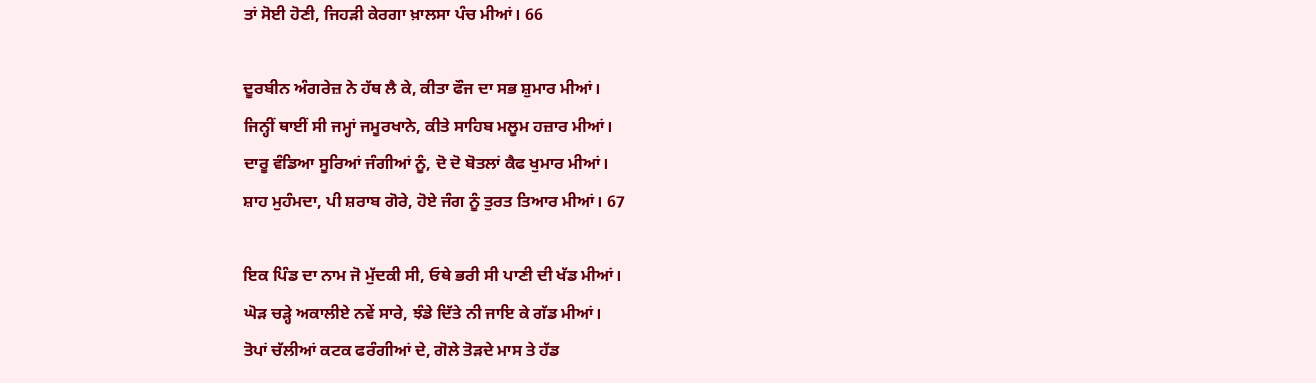ਤਾਂ ਸੋਈ ਹੋਣੀ, ਜਿਹੜੀ ਕੇਰਗਾ ਖ਼ਾਲਸਾ ਪੰਚ ਮੀਆਂ। 66

ਦੂਰਬੀਨ ਅੰਗਰੇਜ਼ ਨੇ ਹੱਥ ਲੈ ਕੇ, ਕੀਤਾ ਫੌਜ ਦਾ ਸਭ ਸ਼ੁਮਾਰ ਮੀਆਂ।
ਜਿਨ੍ਹੀਂ ਥਾਈਂ ਸੀ ਜਮ੍ਹਾਂ ਜਮੂਰਖਾਨੇ, ਕੀਤੇ ਸਾਹਿਬ ਮਲੂਮ ਹਜ਼ਾਰ ਮੀਆਂ।
ਦਾਰੂ ਵੰਡਿਆ ਸੂਰਿਆਂ ਜੰਗੀਆਂ ਨੂੰ, ਦੋ ਦੋ ਬੋਤਲਾਂ ਕੈਫ ਖੁਮਾਰ ਮੀਆਂ।
ਸ਼ਾਹ ਮੁਹੰਮਦਾ, ਪੀ ਸ਼ਰਾਬ ਗੋਰੇ, ਹੋਏ ਜੰਗ ਨੂੰ ਤੁਰਤ ਤਿਆਰ ਮੀਆਂ। 67

ਇਕ ਪਿੰਡ ਦਾ ਨਾਮ ਜੋ ਮੁੱਦਕੀ ਸੀ, ਓਥੇ ਭਰੀ ਸੀ ਪਾਣੀ ਦੀ ਖੱਡ ਮੀਆਂ।
ਘੋੜ ਚੜ੍ਹੇ ਅਕਾਲੀਏ ਨਵੇਂ ਸਾਰੇ, ਝੰਡੇ ਦਿੱਤੇ ਨੀ ਜਾਇ ਕੇ ਗੱਡ ਮੀਆਂ।
ਤੋਪਾਂ ਚੱਲੀਆਂ ਕਟਕ ਫਰੰਗੀਆਂ ਦੇ, ਗੋਲੇ ਤੋੜਦੇ ਮਾਸ ਤੇ ਹੱਡ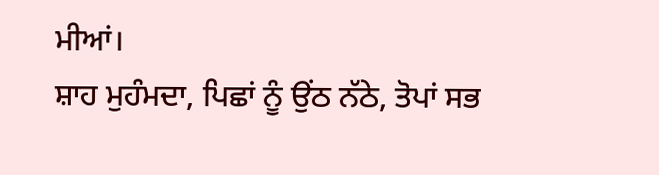ਮੀਆਂ।
ਸ਼ਾਹ ਮੁਹੰਮਦਾ, ਪਿਛਾਂ ਨੂੰ ਉਂਠ ਨੱਠੇ, ਤੋਪਾਂ ਸਭ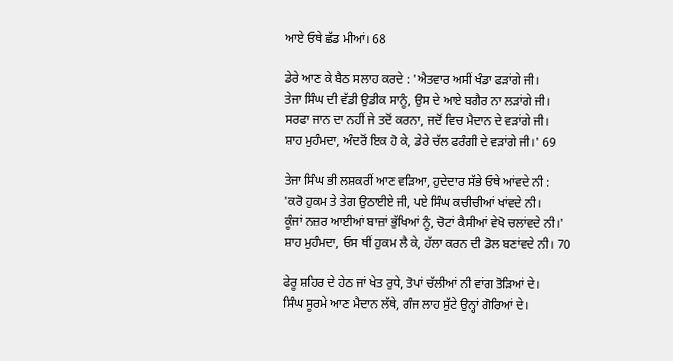ਆਏ ਓਥੇ ਛੱਡ ਮੀਆਂ। 68

ਡੇਰੇ ਆਣ ਕੇ ਬੈਠ ਸਲਾਹ ਕਰਦੇ : 'ਐਤਵਾਰ ਅਸੀਂ ਖੰਡਾ ਫੜਾਂਗੇ ਜੀ।
ਤੇਜਾ ਸਿੰਘ ਦੀ ਵੱਡੀ ਉਡੀਕ ਸਾਨੂੰ, ਉਸ ਦੇ ਆਏ ਬਗੈਰ ਨਾ ਲੜਾਂਗੇ ਜੀ।
ਸਰਫਾ ਜਾਨ ਦਾ ਨਹੀਂ ਜੇ ਤਦੋਂ ਕਰਨਾ, ਜਦੋਂ ਵਿਚ ਮੈਦਾਨ ਦੇ ਵੜਾਂਗੇ ਜੀ।
ਸ਼ਾਹ ਮੁਹੰਮਦਾ, ਅੰਦਰੋਂ ਇਕ ਹੋ ਕੇ, ਡੇਰੇ ਚੱਲ ਫਰੰਗੀ ਦੇ ਵੜਾਂਗੇ ਜੀ।' 69

ਤੇਜਾ ਸਿੰਘ ਭੀ ਲਸ਼ਕਰੀਂ ਆਣ ਵੜਿਆ, ਹੁਦੇਦਾਰ ਸੱਭੇ ਓਥੇ ਆਂਵਦੇ ਨੀ :
'ਕਰੋ ਹੁਕਮ ਤੇ ਤੇਗ ਉਠਾਈਏ ਜੀ, ਪਏ ਸਿੰਘ ਕਚੀਚੀਆਂ ਖਾਂਵਦੇ ਨੀ।
ਕੂੰਜਾਂ ਨਜ਼ਰ ਆਈਆਂ ਬਾਜ਼ਾਂ ਭੁੱਖਿਆਂ ਨੂੰ, ਚੋਟਾਂ ਕੈਸੀਆਂ ਵੇਖੋ ਚਲਾਂਵਦੇ ਨੀ।'
ਸ਼ਾਹ ਮੁਹੰਮਦਾ, ਓਸ ਥੀਂ ਹੁਕਮ ਲੈ ਕੇ, ਹੱਲਾ ਕਰਨ ਦੀ ਡੋਲ ਬਣਾਂਵਦੇ ਨੀ। 70

ਫੇਰੂ ਸ਼ਹਿਰ ਦੇ ਹੇਠ ਜਾਂ ਖੇਤ ਰੁਧੇ, ਤੋਪਾਂ ਚੱਲੀਆਂ ਨੀ ਵਾਂਗ ਤੋੜਿਆਂ ਦੇ।
ਸਿੰਘ ਸੂਰਮੇ ਆਣ ਮੈਦਾਨ ਲੱਥੇ, ਗੰਜ ਲਾਹ ਸੁੱਟੇ ਉਨ੍ਹਾਂ ਗੋਰਿਆਂ ਦੇ।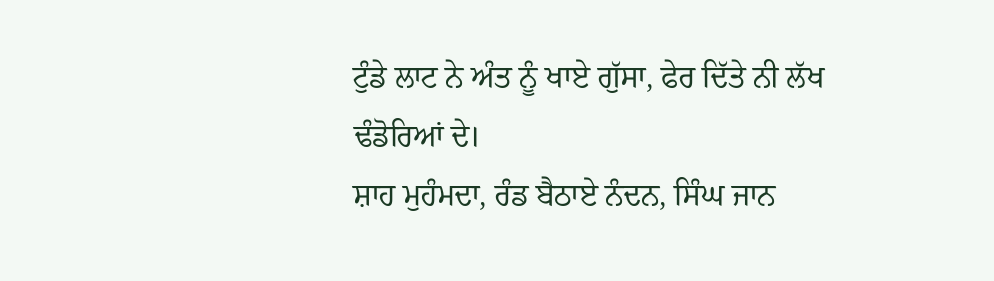ਟੁੰਡੇ ਲਾਟ ਨੇ ਅੰਤ ਨੂੰ ਖਾਏ ਗੁੱਸਾ, ਫੇਰ ਦਿੱਤੇ ਨੀ ਲੱਖ ਢੰਡੋਰਿਆਂ ਦੇ।
ਸ਼ਾਹ ਮੁਹੰਮਦਾ, ਰੰਡ ਬੈਠਾਏ ਨੰਦਨ, ਸਿੰਘ ਜਾਨ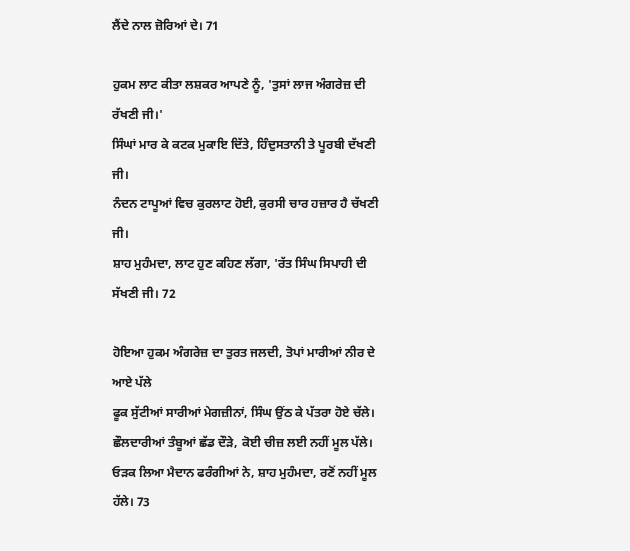ਲੈਂਦੇ ਨਾਲ ਜ਼ੋਰਿਆਂ ਦੇ। 71

ਹੁਕਮ ਲਾਟ ਕੀਤਾ ਲਸ਼ਕਰ ਆਪਣੇ ਨੂੰ, 'ਤੁਸਾਂ ਲਾਜ ਅੰਗਰੇਜ਼ ਦੀ ਰੱਖਣੀ ਜੀ।'
ਸਿੰਘਾਂ ਮਾਰ ਕੇ ਕਟਕ ਮੁਕਾਇ ਦਿੱਤੇ, ਹਿੰਦੁਸਤਾਨੀ ਤੇ ਪੂਰਬੀ ਦੱਖਣੀ ਜੀ।
ਨੰਦਨ ਟਾਪੂਆਂ ਵਿਚ ਕੁਰਲਾਟ ਹੋਈ, ਕੁਰਸੀ ਚਾਰ ਹਜ਼ਾਰ ਹੈ ਚੱਖਣੀ ਜੀ।
ਸ਼ਾਹ ਮੁਹੰਮਦਾ, ਲਾਟ ਹੁਣ ਕਹਿਣ ਲੱਗਾ, 'ਰੱਤ ਸਿੰਘ ਸਿਪਾਹੀ ਦੀ ਸੱਖਣੀ ਜੀ। 72

ਹੋਇਆ ਹੁਕਮ ਅੰਗਰੇਜ਼ ਦਾ ਤੁਰਤ ਜਲਦੀ, ਤੋਪਾਂ ਮਾਰੀਆਂ ਨੀਰ ਦੇ ਆਏ ਪੱਲੇ
ਫੂਕ ਸੁੱਟੀਆਂ ਸਾਰੀਆਂ ਮੇਗਜ਼ੀਨਾਂ, ਸਿੰਘ ਉਂਠ ਕੇ ਪੱਤਰਾ ਹੋਏ ਚੱਲੇ।
ਛੌਲਦਾਰੀਆਂ ਤੰਬੂਆਂ ਛੱਡ ਦੌੜੇ, ਕੋਈ ਚੀਜ਼ ਲਈ ਨਹੀਂ ਮੂਲ ਪੱਲੇ।
ਓੜਕ ਲਿਆ ਮੈਦਾਨ ਫਰੰਗੀਆਂ ਨੇ, ਸ਼ਾਹ ਮੁਹੰਮਦਾ, ਰਣੋਂ ਨਹੀਂ ਮੂਲ ਹੱਲੇ। 73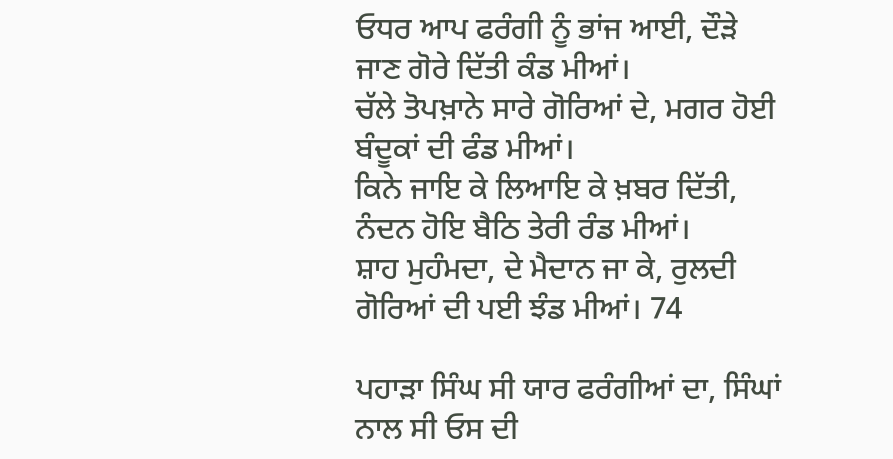ਓਧਰ ਆਪ ਫਰੰਗੀ ਨੂੰ ਭਾਂਜ ਆਈ, ਦੌੜੇ ਜਾਣ ਗੋਰੇ ਦਿੱਤੀ ਕੰਡ ਮੀਆਂ।
ਚੱਲੇ ਤੋਪਖ਼ਾਨੇ ਸਾਰੇ ਗੋਰਿਆਂ ਦੇ, ਮਗਰ ਹੋਈ ਬੰਦੂਕਾਂ ਦੀ ਫੰਡ ਮੀਆਂ।
ਕਿਨੇ ਜਾਇ ਕੇ ਲਿਆਇ ਕੇ ਖ਼ਬਰ ਦਿੱਤੀ, ਨੰਦਨ ਹੋਇ ਬੈਠਿ ਤੇਰੀ ਰੰਡ ਮੀਆਂ।
ਸ਼ਾਹ ਮੁਹੰਮਦਾ, ਦੇ ਮੈਦਾਨ ਜਾ ਕੇ, ਰੁਲਦੀ ਗੋਰਿਆਂ ਦੀ ਪਈ ਝੰਡ ਮੀਆਂ। 74

ਪਹਾੜਾ ਸਿੰਘ ਸੀ ਯਾਰ ਫਰੰਗੀਆਂ ਦਾ, ਸਿੰਘਾਂ ਨਾਲ ਸੀ ਓਸ ਦੀ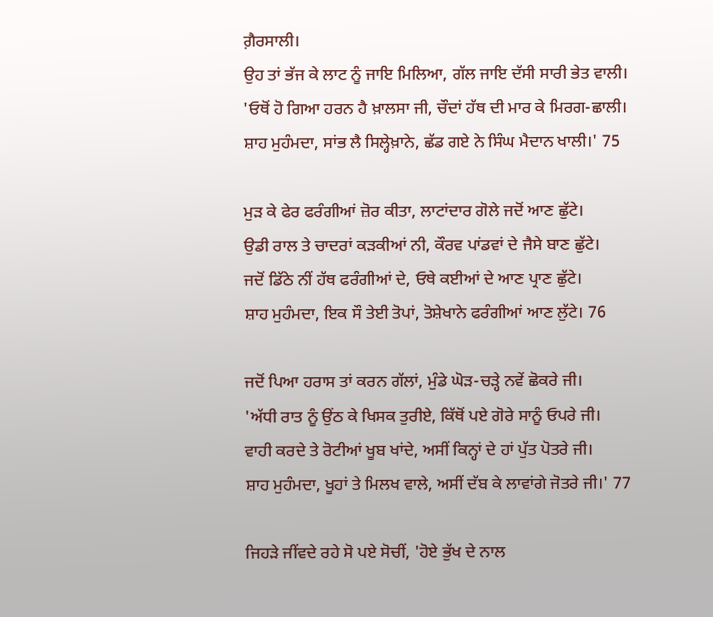ਗ਼ੈਰਸਾਲੀ।
ਉਹ ਤਾਂ ਭੱਜ ਕੇ ਲਾਟ ਨੂੰ ਜਾਇ ਮਿਲਿਆ, ਗੱਲ ਜਾਇ ਦੱਸੀ ਸਾਰੀ ਭੇਤ ਵਾਲੀ।
'ਓਥੋਂ ਹੋ ਗਿਆ ਹਰਨ ਹੈ ਖ਼ਾਲਸਾ ਜੀ, ਚੌਦਾਂ ਹੱਥ ਦੀ ਮਾਰ ਕੇ ਮਿਰਗ-ਛਾਲੀ।
ਸ਼ਾਹ ਮੁਹੰਮਦਾ, ਸਾਂਭ ਲੈ ਸਿਲ੍ਹੇਖ਼ਾਨੇ, ਛੱਡ ਗਏ ਨੇ ਸਿੰਘ ਮੈਦਾਨ ਖਾਲੀ।' 75

ਮੁੜ ਕੇ ਫੇਰ ਫਰੰਗੀਆਂ ਜ਼ੋਰ ਕੀਤਾ, ਲਾਟਾਂਦਾਰ ਗੋਲੇ ਜਦੋਂ ਆਣ ਛੁੱਟੇ।
ਉਡੀ ਰਾਲ ਤੇ ਚਾਦਰਾਂ ਕੜਕੀਆਂ ਨੀ, ਕੌਰਵ ਪਾਂਡਵਾਂ ਦੇ ਜੈਸੇ ਬਾਣ ਛੁੱਟੇ।
ਜਦੋਂ ਡਿੱਠੇ ਨੀਂ ਹੱਥ ਫਰੰਗੀਆਂ ਦੇ, ਓਥੇ ਕਈਆਂ ਦੇ ਆਣ ਪ੍ਰਾਣ ਛੁੱਟੇ।
ਸ਼ਾਹ ਮੁਹੰਮਦਾ, ਇਕ ਸੌ ਤੇਈ ਤੋਪਾਂ, ਤੋਸ਼ੇਖਾਨੇ ਫਰੰਗੀਆਂ ਆਣ ਲੁੱਟੇ। 76

ਜਦੋਂ ਪਿਆ ਹਰਾਸ ਤਾਂ ਕਰਨ ਗੱਲਾਂ, ਮੁੰਡੇ ਘੋੜ-ਚੜ੍ਹੇ ਨਵੇਂ ਛੋਕਰੇ ਜੀ।
'ਅੱਧੀ ਰਾਤ ਨੂੰ ਉਂਠ ਕੇ ਖਿਸਕ ਤੁਰੀਏ, ਕਿੱਥੋਂ ਪਏ ਗੋਰੇ ਸਾਨੂੰ ਓਪਰੇ ਜੀ।
ਵਾਹੀ ਕਰਦੇ ਤੇ ਰੋਟੀਆਂ ਖੂਬ ਖਾਂਦੇ, ਅਸੀਂ ਕਿਨ੍ਹਾਂ ਦੇ ਹਾਂ ਪੁੱਤ ਪੋਤਰੇ ਜੀ।
ਸ਼ਾਹ ਮੁਹੰਮਦਾ, ਖੂਹਾਂ ਤੇ ਮਿਲਖ ਵਾਲੇ, ਅਸੀਂ ਦੱਬ ਕੇ ਲਾਵਾਂਗੇ ਜੋਤਰੇ ਜੀ।' 77

ਜਿਹੜੇ ਜੀਂਵਦੇ ਰਹੇ ਸੋ ਪਏ ਸੋਚੀਂ, 'ਹੋਏ ਭੁੱਖ ਦੇ ਨਾਲ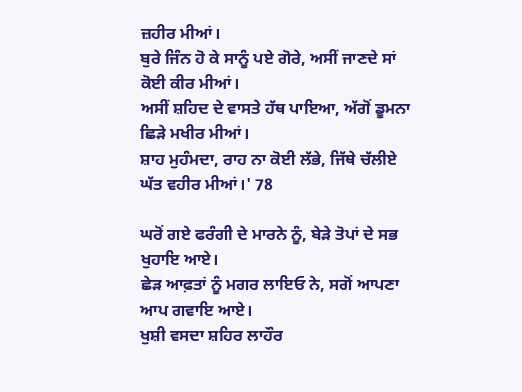ਜ਼ਹੀਰ ਮੀਆਂ।
ਬੁਰੇ ਜਿੰਨ ਹੋ ਕੇ ਸਾਨੂੰ ਪਏ ਗੋਰੇ, ਅਸੀਂ ਜਾਣਦੇ ਸਾਂ ਕੋਈ ਕੀਰ ਮੀਆਂ।
ਅਸੀਂ ਸ਼ਹਿਦ ਦੇ ਵਾਸਤੇ ਹੱਥ ਪਾਇਆ, ਅੱਗੋਂ ਡੂਮਨਾ ਛਿੜੇ ਮਖੀਰ ਮੀਆਂ।
ਸ਼ਾਹ ਮੁਹੰਮਦਾ, ਰਾਹ ਨਾ ਕੋਈ ਲੱਭੇ, ਜਿੱਥੇ ਚੱਲੀਏ ਘੱਤ ਵਹੀਰ ਮੀਆਂ।' 78

ਘਰੋਂ ਗਏ ਫਰੰਗੀ ਦੇ ਮਾਰਨੇ ਨੂੰ, ਬੇੜੇ ਤੋਪਾਂ ਦੇ ਸਭ ਖੁਹਾਇ ਆਏ।
ਛੇੜ ਆਫ਼ਤਾਂ ਨੂੰ ਮਗਰ ਲਾਇਓ ਨੇ, ਸਗੋਂ ਆਪਣਾ ਆਪ ਗਵਾਇ ਆਏ।
ਖੁਸ਼ੀ ਵਸਦਾ ਸ਼ਹਿਰ ਲਾਹੌਰ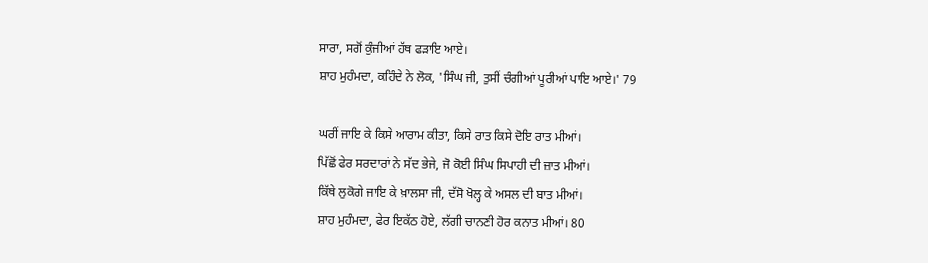ਸਾਰਾ, ਸਗੋਂ ਕੁੰਜੀਆਂ ਹੱਥ ਫੜਾਇ ਆਏ।
ਸ਼ਾਹ ਮੁਹੰਮਦਾ, ਕਹਿੰਦੇ ਨੇ ਲੋਕ, 'ਸਿੰਘ ਜੀ, ਤੁਸੀਂ ਚੰਗੀਆਂ ਪੂਰੀਆਂ ਪਾਇ ਆਏ।' 79

ਘਰੀਂ ਜਾਇ ਕੇ ਕਿਸੇ ਆਰਾਮ ਕੀਤਾ, ਕਿਸੇ ਰਾਤ ਕਿਸੇ ਦੋਇ ਰਾਤ ਮੀਆਂ।
ਪਿੱਛੋਂ ਫੇਰ ਸਰਦਾਰਾਂ ਨੇ ਸੱਦ ਭੇਜੇ, ਜੋ ਕੋਈ ਸਿੰਘ ਸਿਪਾਹੀ ਦੀ ਜ਼ਾਤ ਮੀਆਂ।
ਕਿੱਥੇ ਲੁਕੋਗੇ ਜਾਇ ਕੇ ਖ਼ਾਲਸਾ ਜੀ, ਦੱਸੋ ਖੋਲ੍ਹ ਕੇ ਅਸਲ ਦੀ ਬਾਤ ਮੀਆਂ।
ਸ਼ਾਹ ਮੁਹੰਮਦਾ, ਫੇਰ ਇਕੱਠ ਹੋਏ, ਲੱਗੀ ਚਾਨਣੀ ਹੋਰ ਕਨਾਤ ਮੀਆਂ। 80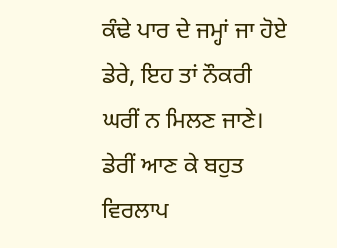ਕੰਢੇ ਪਾਰ ਦੇ ਜਮ੍ਹਾਂ ਜਾ ਹੋਏ ਡੇਰੇ, ਇਹ ਤਾਂ ਨੌਕਰੀ ਘਰੀਂ ਨ ਮਿਲਣ ਜਾਣੇ।
ਡੇਰੀਂ ਆਣ ਕੇ ਬਹੁਤ ਵਿਰਲਾਪ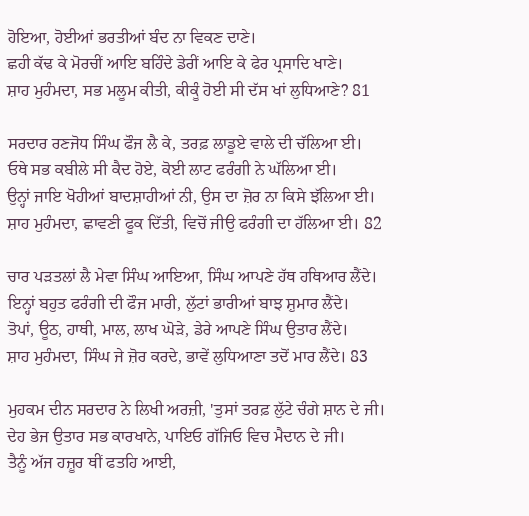ਹੋਇਆ, ਹੋਈਆਂ ਭਰਤੀਆਂ ਬੰਦ ਨਾ ਵਿਕਣ ਦਾਣੇ।
ਛਹੀ ਕੱਢ ਕੇ ਮੋਰਚੀਂ ਆਇ ਬਹਿੰਦੇ ਡੇਰੀਂ ਆਇ ਕੇ ਫੇਰ ਪ੍ਰਸਾਦਿ ਖਾਣੇ।
ਸ਼ਾਹ ਮੁਹੰਮਦਾ, ਸਭ ਮਲੂਮ ਕੀਤੀ, ਕੀਕੂੰ ਹੋਈ ਸੀ ਦੱਸ ਖਾਂ ਲੁਧਿਆਣੇ? 81

ਸਰਦਾਰ ਰਣਜੋਧ ਸਿੰਘ ਫੌਜ ਲੈ ਕੇ, ਤਰਫ਼ ਲਾਡੂਏ ਵਾਲੇ ਦੀ ਚੱਲਿਆ ਈ।
ਓਥੇ ਸਭ ਕਬੀਲੇ ਸੀ ਕੈਦ ਹੋਏ, ਕੋਈ ਲਾਟ ਫਰੰਗੀ ਨੇ ਘੱਲਿਆ ਈ।
ਉਨ੍ਹਾਂ ਜਾਇ ਖੋਹੀਆਂ ਬਾਦਸ਼ਾਹੀਆਂ ਨੀ, ਉਸ ਦਾ ਜ਼ੋਰ ਨਾ ਕਿਸੇ ਝੱਲਿਆ ਈ।
ਸ਼ਾਹ ਮੁਹੰਮਦਾ, ਛਾਵਣੀ ਫੂਕ ਦਿੱਤੀ, ਵਿਚੋਂ ਜੀਉ ਫਰੰਗੀ ਦਾ ਹੱਲਿਆ ਈ। 82

ਚਾਰ ਪੜਤਲਾਂ ਲੈ ਮੇਵਾ ਸਿੰਘ ਆਇਆ, ਸਿੰਘ ਆਪਣੇ ਹੱਥ ਹਥਿਆਰ ਲੈਂਦੇ।
ਇਨ੍ਹਾਂ ਬਹੁਤ ਫਰੰਗੀ ਦੀ ਫੌਜ ਮਾਰੀ, ਲੁੱਟਾਂ ਭਾਰੀਆਂ ਬਾਝ ਸ਼ੁਮਾਰ ਲੈਂਦੇ।
ਤੋਪਾਂ, ਊਠ, ਹਾਥੀ, ਮਾਲ, ਲਾਖ ਘੋੜੇ, ਡੇਰੇ ਆਪਣੇ ਸਿੰਘ ਉਤਾਰ ਲੈਂਦੇ।
ਸ਼ਾਹ ਮੁਹੰਮਦਾ, ਸਿੰਘ ਜੇ ਜ਼ੋਰ ਕਰਦੇ, ਭਾਵੇਂ ਲੁਧਿਆਣਾ ਤਦੋਂ ਮਾਰ ਲੈਂਦੇ। 83

ਮੁਹਕਮ ਦੀਨ ਸਰਦਾਰ ਨੇ ਲਿਖੀ ਅਰਜ਼ੀ, 'ਤੁਸਾਂ ਤਰਫ਼ ਲੁੱਟੇ ਚੰਗੇ ਸ਼ਾਨ ਦੇ ਜੀ।
ਦੇਹ ਭੇਜ ਉਤਾਰ ਸਭ ਕਾਰਖਾਨੇ, ਪਾਇਓ ਗੱਜਿਓ ਵਿਚ ਮੈਦਾਨ ਦੇ ਜੀ।
ਤੈਨੂੰ ਅੱਜ ਹਜ਼ੂਰ ਥੀਂ ਫਤਹਿ ਆਈ,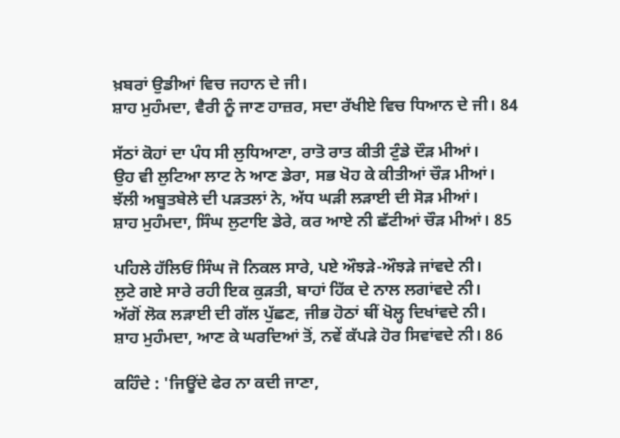ਖ਼ਬਰਾਂ ਉਡੀਆਂ ਵਿਚ ਜਹਾਨ ਦੇ ਜੀ।
ਸ਼ਾਹ ਮੁਹੰਮਦਾ, ਵੈਰੀ ਨੂੰ ਜਾਣ ਹਾਜ਼ਰ, ਸਦਾ ਰੱਖੀਏ ਵਿਚ ਧਿਆਨ ਦੇ ਜੀ। 84

ਸੱਠਾਂ ਕੋਹਾਂ ਦਾ ਪੰਧ ਸੀ ਲੁਧਿਆਣਾ, ਰਾਤੋ ਰਾਤ ਕੀਤੀ ਟੁੰਡੇ ਦੌੜ ਮੀਆਂ।
ਉਹ ਵੀ ਲੁਟਿਆ ਲਾਟ ਨੇ ਆਣ ਡੇਰਾ, ਸਭ ਖੋਹ ਕੇ ਕੀਤੀਆਂ ਚੌੜ ਮੀਆਂ।
ਝੱਲੀ ਅਬੂਤਬੇਲੇ ਦੀ ਪੜਤਲਾਂ ਨੇ, ਅੱਧ ਘੜੀ ਲੜਾਈ ਦੀ ਸੋੜ ਮੀਆਂ।
ਸ਼ਾਹ ਮੁਹੰਮਦਾ, ਸਿੰਘ ਲੁਟਾਇ ਡੇਰੇ, ਕਰ ਆਏ ਨੀ ਛੱਟੀਆਂ ਚੌੜ ਮੀਆਂ। 85

ਪਹਿਲੇ ਹੱਲਿਓਂ ਸਿੰਘ ਜੋ ਨਿਕਲ ਸਾਰੇ, ਪਏ ਔਝੜੇ-ਔਝੜੇ ਜਾਂਵਦੇ ਨੀ।
ਲੁਟੇ ਗਏ ਸਾਰੇ ਰਹੀ ਇਕ ਕੁੜਤੀ, ਬਾਹਾਂ ਹਿੱਕ ਦੇ ਨਾਲ ਲਗਾਂਵਦੇ ਨੀ।
ਅੱਗੋਂ ਲੋਕ ਲੜਾਈ ਦੀ ਗੱਲ ਪੁੱਛਣ, ਜੀਭ ਹੋਠਾਂ ਥੀਂ ਖੋਲ੍ਹ ਦਿਖਾਂਵਦੇ ਨੀ।
ਸ਼ਾਹ ਮੁਹੰਮਦਾ, ਆਣ ਕੇ ਘਰਦਿਆਂ ਤੋਂ, ਨਵੇਂ ਕੱਪੜੇ ਹੋਰ ਸਿਵਾਂਵਦੇ ਨੀ। 86

ਕਹਿੰਦੇ : 'ਜਿਊਂਦੇ ਫੇਰ ਨਾ ਕਦੀ ਜਾਣਾ,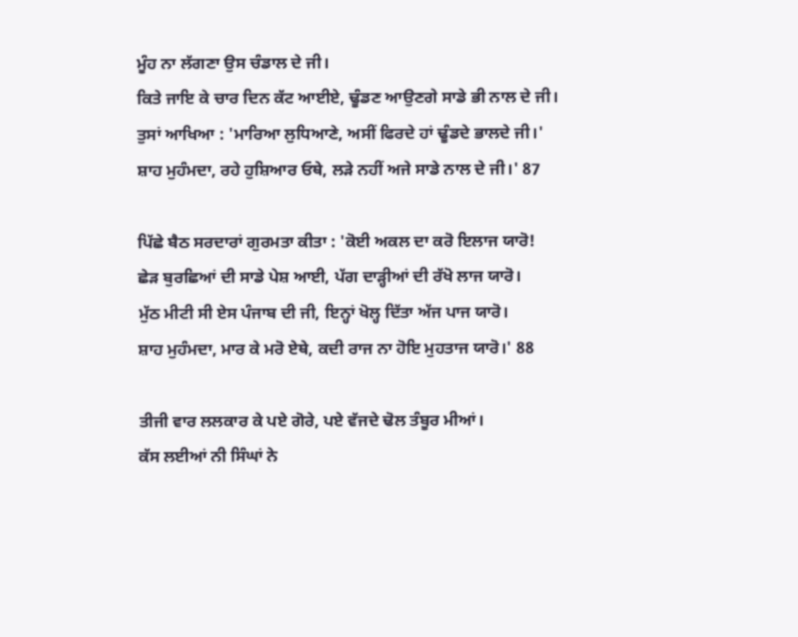ਮੂੰਹ ਨਾ ਲੱਗਣਾ ਉਸ ਚੰਡਾਲ ਦੇ ਜੀ।
ਕਿਤੇ ਜਾਇ ਕੇ ਚਾਰ ਦਿਨ ਕੱਟ ਆਈਏ, ਢੂੰਡਣ ਆਉਣਗੇ ਸਾਡੇ ਭੀ ਨਾਲ ਦੇ ਜੀ।
ਤੁਸਾਂ ਆਖਿਆ : 'ਮਾਰਿਆ ਲੁਧਿਆਣੇ, ਅਸੀਂ ਫਿਰਦੇ ਹਾਂ ਢੂੰਡਦੇ ਭਾਲਦੇ ਜੀ।'
ਸ਼ਾਹ ਮੁਹੰਮਦਾ, ਰਹੇ ਹੁਸ਼ਿਆਰ ਓਥੇ, ਲੜੇ ਨਹੀਂ ਅਜੇ ਸਾਡੇ ਨਾਲ ਦੇ ਜੀ।' 87

ਪਿੱਛੇ ਬੈਠ ਸਰਦਾਰਾਂ ਗੁਰਮਤਾ ਕੀਤਾ : 'ਕੋਈ ਅਕਲ ਦਾ ਕਰੋ ਇਲਾਜ ਯਾਰੋ!
ਛੇੜ ਬੁਰਛਿਆਂ ਦੀ ਸਾਡੇ ਪੇਸ਼ ਆਈ, ਪੱਗ ਦਾੜ੍ਹੀਆਂ ਦੀ ਰੱਖੋ ਲਾਜ ਯਾਰੋ।
ਮੁੱਠ ਮੀਟੀ ਸੀ ਏਸ ਪੰਜਾਬ ਦੀ ਜੀ, ਇਨ੍ਹਾਂ ਖੋਲ੍ਹ ਦਿੱਤਾ ਅੱਜ ਪਾਜ ਯਾਰੋ।
ਸ਼ਾਹ ਮੁਹੰਮਦਾ, ਮਾਰ ਕੇ ਮਰੋ ਏਥੇ, ਕਦੀ ਰਾਜ ਨਾ ਹੋਇ ਮੁਹਤਾਜ ਯਾਰੋ।' 88

ਤੀਜੀ ਵਾਰ ਲਲਕਾਰ ਕੇ ਪਏ ਗੋਰੇ, ਪਏ ਵੱਜਦੇ ਢੋਲ ਤੰਬੂਰ ਮੀਆਂ।
ਕੱਸ ਲਈਆਂ ਨੀ ਸਿੰਘਾਂ ਨੇ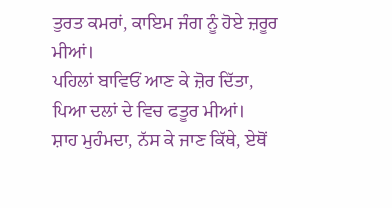ਤੁਰਤ ਕਮਰਾਂ, ਕਾਇਮ ਜੰਗ ਨੂੰ ਹੋਏ ਜ਼ਰੂਰ ਮੀਆਂ।
ਪਹਿਲਾਂ ਬਾਵਿਓਂ ਆਣ ਕੇ ਜ਼ੋਰ ਦਿੱਤਾ, ਪਿਆ ਦਲਾਂ ਦੇ ਵਿਚ ਫਤੂਰ ਮੀਆਂ।
ਸ਼ਾਹ ਮੁਹੰਮਦਾ, ਨੱਸ ਕੇ ਜਾਣ ਕਿੱਥੇ, ਏਥੋਂ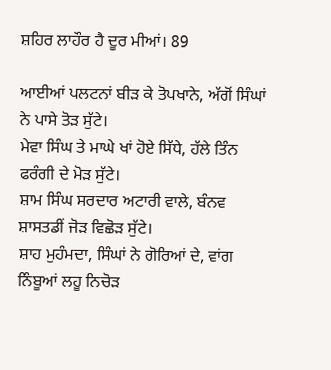ਸ਼ਹਿਰ ਲਾਹੌਰ ਹੈ ਦੂਰ ਮੀਆਂ। 89

ਆਈਆਂ ਪਲਟਨਾਂ ਬੀੜ ਕੇ ਤੋਪਖਾਨੇ, ਅੱਗੋਂ ਸਿੰਘਾਂ ਨੇ ਪਾਸੇ ਤੋੜ ਸੁੱਟੇ।
ਮੇਵਾ ਸਿੰਘ ਤੇ ਮਾਘੇ ਖਾਂ ਹੋਏ ਸਿੱਧੇ, ਹੱਲੇ ਤਿੰਨ ਫਰੰਗੀ ਦੇ ਮੋੜ ਸੁੱਟੇ।
ਸ਼ਾਮ ਸਿੰਘ ਸਰਦਾਰ ਅਟਾਰੀ ਵਾਲੇ, ਬੰਨਵ ਸ਼ਾਸਤਡੀਂ ਜੋੜ ਵਿਛੋੜ ਸੁੱਟੇ।
ਸ਼ਾਹ ਮੁਹੰਮਦਾ, ਸਿੰਘਾਂ ਨੇ ਗੋਰਿਆਂ ਦੇ, ਵਾਂਗ ਨਿੰਬੂਆਂ ਲਹੂ ਨਿਚੋੜ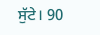ਸੁੱਟੇ। 90